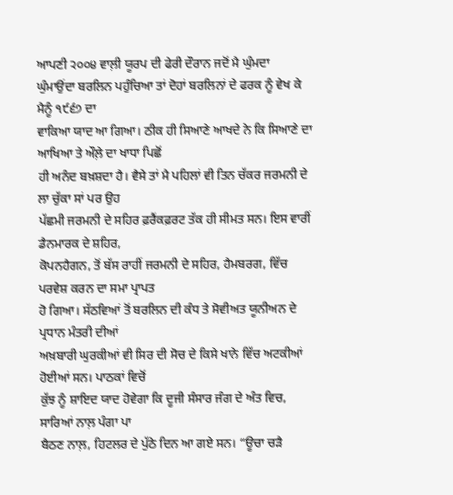ਆਪਣੀ ੨੦੦੪ ਵਾਲ਼ੀ ਯੂਰਪ ਦੀ ਫੇਰੀ ਦੌਰਾਨ ਜਦੋਂ ਮੈ ਘੁੰਮਦਾ
ਘੁੰਮਾਉਂਦਾ ਬਰਲਿਨ ਪਹੁੰਚਿਆ ਤਾਂ ਦੋਹਾਂ ਬਰਲਿਨਾਂ ਦੇ ਫਰਕ ਨੂੰ ਵੇਖ ਕੇ ਮੈਨੂੰ ੧੯੬੭ ਦਾ
ਵਾਕਿਆ ਯਾਦ ਆ ਗਿਆ। ਠੀਕ ਹੀ ਸਿਆਣੇ ਆਖਦੇ ਨੇ ਕਿ ਸਿਆਣੇ ਦਾ ਆਖਿਆ ਤੇ ਔਲ਼ੇ ਦਾ ਖਾਧਾ ਪਿਛੋਂ
ਹੀ ਅਨੰਦ ਬਖ਼ਸ਼ਦਾ ਹੈ। ਵੈਸੇ ਤਾਂ ਮੈ ਪਹਿਲਾਂ ਵੀ ਤਿਨ ਚੱਕਰ ਜਰਮਨੀ ਦੇ ਲਾ ਚੁੱਕਾ ਸਾਂ ਪਰ ਉਹ
ਪੱਛਮੀ ਜਰਮਨੀ ਦੇ ਸਹਿਰ ਫ਼ਰੈਂਕਫ਼ਰਟ ਤੱਕ ਹੀ ਸੀਮਤ ਸਨ। ਇਸ ਵਾਰੀਂ ਡੈਨਮਾਰਕ ਦੇ ਸ਼ਹਿਰ,
ਕੋਪਨਹੈਗਨ, ਤੋਂ ਬੱਸ ਰਾਹੀਂ ਜਰਮਨੀ ਦੇ ਸਹਿਰ, ਹੈਮਬਰਗ, ਵਿੱਚ ਪਰਵੇਸ਼ ਕਰਨ ਦਾ ਸਮਾ ਪ੍ਰਾਪਤ
ਹੋ ਗਿਆ। ਸੱਠਵਿਆਂ ਤੋਂ ਬਰਲਿਨ ਦੀ ਕੰਧ ਤੇ ਸੋਵੀਅਤ ਯੂਨੀਅਨ ਦੇ ਪ੍ਰਧਾਨ ਮੰਤਰੀ ਦੀਆਂ
ਅਖ਼ਬਾਰੀ ਘੁਰਕੀਆਂ ਵੀ ਸਿਰ ਦੀ ਸੋਚ ਦੇ ਕਿਸੇ ਖਾਨੇ ਵਿੱਚ ਅਟਕੀਆਂ ਹੋਈਆਂ ਸਨ। ਪਾਠਕਾਂ ਵਿਚੋਂ
ਕੁੱਝ ਨੂੰ ਸ਼ਾਇਦ ਯਾਦ ਹੋਵੇਗਾ ਕਿ ਦੂਜੀ ਸੰਸਾਰ ਜੰਗ ਦੇ ਅੰਤ ਵਿਚ, ਸਾਰਿਆਂ ਨਾਲ਼ ਪੰਗਾ ਪਾ
ਬੈਠਣ ਨਾਲ਼, ਹਿਟਲਰ ਦੇ ਪੁੱਠੇ ਦਿਨ ਆ ਗਏ ਸਨ। “ਊਚਾ ਚੜੈ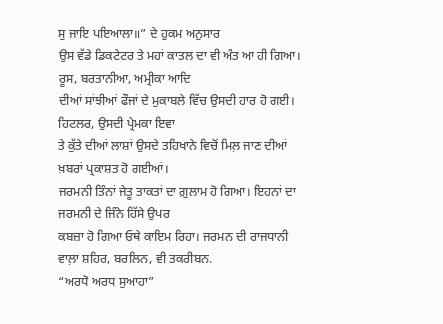ਸੁ ਜਾਇ ਪਇਆਲਾ॥” ਦੇ ਹੁਕਮ ਅਨੁਸਾਰ
ਉਸ ਵੱਡੇ ਡਿਕਟੇਟਰ ਤੇ ਮਹਾਂ ਕਾਤਲ ਦਾ ਵੀ ਅੰਤ ਆ ਹੀ ਗਿਆ। ਰੂਸ, ਬਰਤਾਨੀਆ, ਅਮ੍ਰੀਕਾ ਆਦਿ
ਦੀਆਂ ਸਾਂਝੀਆਂ ਫੌਜਾਂ ਦੇ ਮੁਕਾਬਲੇ ਵਿੱਚ ਉਸਦੀ ਹਾਰ ਹੋ ਗਈ। ਹਿਟਲਰ, ਉਸਦੀ ਪ੍ਰੇਮਕਾ ਇਵਾ
ਤੇ ਕੁੱਤੇ ਦੀਆਂ ਲਾਸ਼ਾਂ ਉਸਦੇ ਤਹਿਖਾਨੇ ਵਿਚੋਂ ਮਿਲ਼ ਜਾਣ ਦੀਆਂ ਖ਼ਬਰਾਂ ਪ੍ਰਕਾਸ਼ਤ ਹੋ ਗਈਆਂ।
ਜਰਮਨੀ ਤਿੰਨਾਂ ਜੇਤੂ ਤਾਕਤਾਂ ਦਾ ਗ਼ੁਲਾਮ ਹੋ ਗਿਆ। ਇਹਨਾਂ ਦਾ ਜਰਮਨੀ ਦੇ ਜਿੰਨੇ ਹਿੱਸੇ ਉਪਰ
ਕਬਜ਼ਾ ਹੋ ਗਿਆ ਓਥੇ ਕਾਇਮ ਰਿਹਾ। ਜਰਮਨ ਦੀ ਰਾਜਧਾਨੀ ਵਾਲ਼ਾ ਸ਼ਹਿਰ, ਬਰਲਿਨ, ਵੀ ਤਕਰੀਬਨ.
“ਅਰਧੋ ਅਰਧ ਸੁਆਹਾ”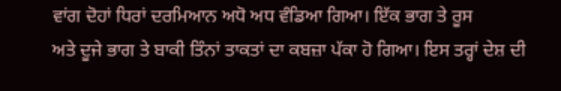ਵਾਂਗ ਦੋਹਾਂ ਧਿਰਾਂ ਦਰਮਿਆਨ ਅਧੋ ਅਧ ਵੰਡਿਆ ਗਿਆ। ਇੱਕ ਭਾਗ ਤੇ ਰੂਸ
ਅਤੇ ਦੂਜੇ ਭਾਗ ਤੇ ਬਾਕੀ ਤਿੰਨਾਂ ਤਾਕਤਾਂ ਦਾ ਕਬਜ਼ਾ ਪੱਕਾ ਹੋ ਗਿਆ। ਇਸ ਤਰ੍ਹਾਂ ਦੇਸ਼ ਦੀ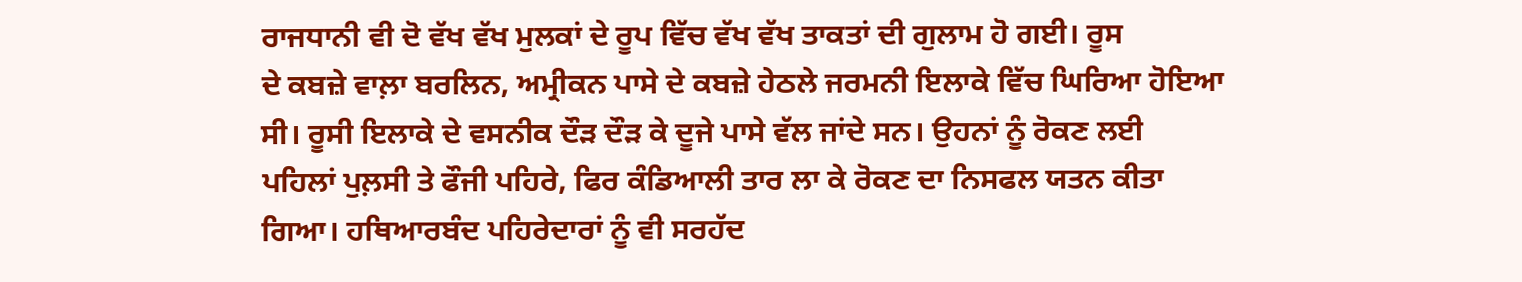ਰਾਜਧਾਨੀ ਵੀ ਦੋ ਵੱਖ ਵੱਖ ਮੁਲਕਾਂ ਦੇ ਰੂਪ ਵਿੱਚ ਵੱਖ ਵੱਖ ਤਾਕਤਾਂ ਦੀ ਗੁਲਾਮ ਹੋ ਗਈ। ਰੂਸ
ਦੇ ਕਬਜ਼ੇ ਵਾਲ਼ਾ ਬਰਲਿਨ, ਅਮ੍ਰੀਕਨ ਪਾਸੇ ਦੇ ਕਬਜ਼ੇ ਹੇਠਲੇ ਜਰਮਨੀ ਇਲਾਕੇ ਵਿੱਚ ਘਿਰਿਆ ਹੋਇਆ
ਸੀ। ਰੂਸੀ ਇਲਾਕੇ ਦੇ ਵਸਨੀਕ ਦੌੜ ਦੌੜ ਕੇ ਦੂਜੇ ਪਾਸੇ ਵੱਲ ਜਾਂਦੇ ਸਨ। ਉਹਨਾਂ ਨੂੰ ਰੋਕਣ ਲਈ
ਪਹਿਲਾਂ ਪੁਲ਼ਸੀ ਤੇ ਫੌਜੀ ਪਹਿਰੇ, ਫਿਰ ਕੰਡਿਆਲੀ ਤਾਰ ਲਾ ਕੇ ਰੋਕਣ ਦਾ ਨਿਸਫਲ ਯਤਨ ਕੀਤਾ
ਗਿਆ। ਹਥਿਆਰਬੰਦ ਪਹਿਰੇਦਾਰਾਂ ਨੂੰ ਵੀ ਸਰਹੱਦ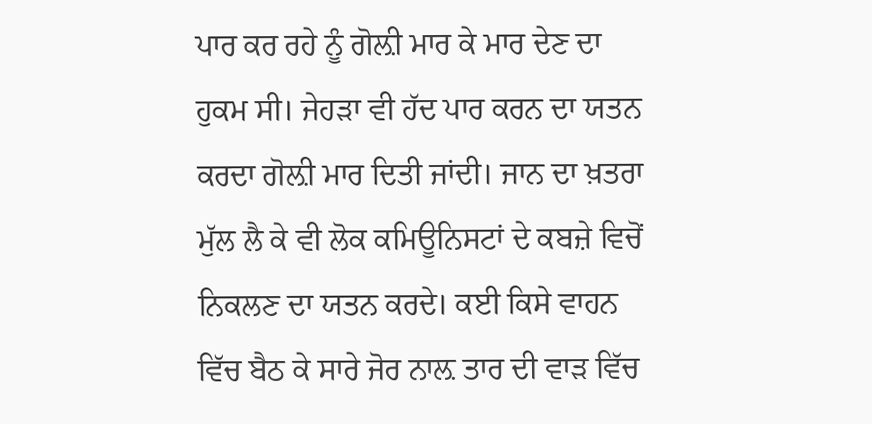ਪਾਰ ਕਰ ਰਹੇ ਨੂੰ ਗੋਲ਼ੀ ਮਾਰ ਕੇ ਮਾਰ ਦੇਣ ਦਾ
ਹੁਕਮ ਸੀ। ਜੇਹੜਾ ਵੀ ਹੱਦ ਪਾਰ ਕਰਨ ਦਾ ਯਤਨ ਕਰਦਾ ਗੋਲ਼ੀ ਮਾਰ ਦਿਤੀ ਜਾਂਦੀ। ਜਾਨ ਦਾ ਖ਼ਤਰਾ
ਮੁੱਲ ਲੈ ਕੇ ਵੀ ਲੋਕ ਕਮਿਊਨਿਸਟਾਂ ਦੇ ਕਬਜ਼ੇ ਵਿਚੋਂ ਨਿਕਲਣ ਦਾ ਯਤਨ ਕਰਦੇ। ਕਈ ਕਿਸੇ ਵਾਹਨ
ਵਿੱਚ ਬੈਠ ਕੇ ਸਾਰੇ ਜੋਰ ਨਾਲ਼ ਤਾਰ ਦੀ ਵਾੜ ਵਿੱਚ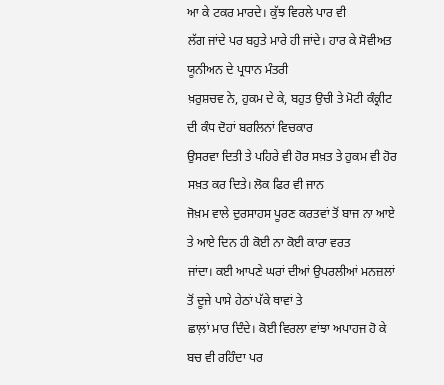ਆ ਕੇ ਟਕਰ ਮਾਰਦੇ। ਕੁੱਝ ਵਿਰਲੇ ਪਾਰ ਵੀ
ਲੱਗ ਜਾਂਦੇ ਪਰ ਬਹੁਤੇ ਮਾਰੇ ਹੀ ਜਾਂਦੇ। ਹਾਰ ਕੇ ਸੋਵੀਅਤ ਯੂਨੀਅਨ ਦੇ ਪ੍ਰਧਾਨ ਮੰਤਰੀ
ਖ਼ਰੁਸ਼ਚਵ ਨੇ, ਹੁਕਮ ਦੇ ਕੇ, ਬਹੁਤ ਉਚੀ ਤੇ ਮੋਟੀ ਕੰਕ੍ਰੀਟ ਦੀ ਕੰਧ ਦੋਹਾਂ ਬਰਲਿਨਾਂ ਵਿਚਕਾਰ
ਉਸਰਵਾ ਦਿਤੀ ਤੇ ਪਹਿਰੇ ਵੀ ਹੋਰ ਸਖ਼ਤ ਤੇ ਹੁਕਮ ਵੀ ਹੋਰ ਸਖ਼ਤ ਕਰ ਦਿਤੇ। ਲੋਕ ਫਿਰ ਵੀ ਜਾਨ
ਜੋਖ਼ਮ ਵਾਲੇ ਦੁਰਸਾਹਸ ਪੂਰਣ ਕਰਤਵਾਂ ਤੋਂ ਬਾਜ ਨਾ ਆਏ ਤੇ ਆਏ ਦਿਨ ਹੀ ਕੋਈ ਨਾ ਕੋਈ ਕਾਰਾ ਵਰਤ
ਜਾਂਦਾ। ਕਈ ਆਪਣੇ ਘਰਾਂ ਦੀਆਂ ਉਪਰਲੀਆਂ ਮਨਜ਼ਲਾਂ ਤੋਂ ਦੂਜੇ ਪਾਸੇ ਹੇਠਾਂ ਪੱਕੇ ਥਾਵਾਂ ਤੇ
ਛਾਲ਼ਾਂ ਮਾਰ ਦਿੰਦੇ। ਕੋਈ ਵਿਰਲਾ ਵਾਂਝਾ ਅਪਾਹਜ ਹੋ ਕੇ ਬਚ ਵੀ ਰਹਿੰਦਾ ਪਰ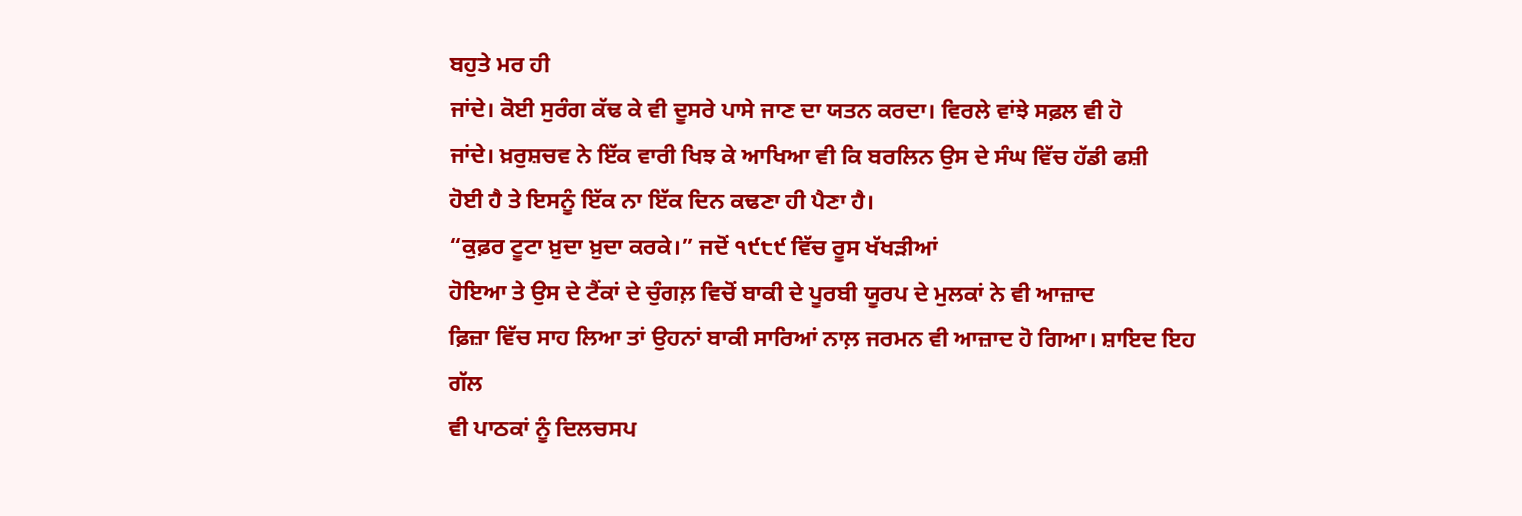ਬਹੁਤੇ ਮਰ ਹੀ
ਜਾਂਦੇ। ਕੋਈ ਸੁਰੰਗ ਕੱਢ ਕੇ ਵੀ ਦੂਸਰੇ ਪਾਸੇ ਜਾਣ ਦਾ ਯਤਨ ਕਰਦਾ। ਵਿਰਲੇ ਵਾਂਝੇ ਸਫ਼ਲ ਵੀ ਹੋ
ਜਾਂਦੇ। ਖ਼ਰੁਸ਼ਚਵ ਨੇ ਇੱਕ ਵਾਰੀ ਖਿਝ ਕੇ ਆਖਿਆ ਵੀ ਕਿ ਬਰਲਿਨ ਉਸ ਦੇ ਸੰਘ ਵਿੱਚ ਹੱਡੀ ਫਸ਼ੀ
ਹੋਈ ਹੈ ਤੇ ਇਸਨੂੰ ਇੱਕ ਨਾ ਇੱਕ ਦਿਨ ਕਢਣਾ ਹੀ ਪੈਣਾ ਹੈ।
“ਕੁਫ਼ਰ ਟੂਟਾ ਖ਼ੁਦਾ ਖ਼ੁਦਾ ਕਰਕੇ।” ਜਦੋਂ ੧੯੮੯ ਵਿੱਚ ਰੂਸ ਖੱਖੜੀਆਂ
ਹੋਇਆ ਤੇ ਉਸ ਦੇ ਟੈਂਕਾਂ ਦੇ ਚੁੰਗਲ਼ ਵਿਚੋਂ ਬਾਕੀ ਦੇ ਪੂਰਬੀ ਯੂਰਪ ਦੇ ਮੁਲਕਾਂ ਨੇ ਵੀ ਆਜ਼ਾਦ
ਫ਼ਿਜ਼ਾ ਵਿੱਚ ਸਾਹ ਲਿਆ ਤਾਂ ਉਹਨਾਂ ਬਾਕੀ ਸਾਰਿਆਂ ਨਾਲ਼ ਜਰਮਨ ਵੀ ਆਜ਼ਾਦ ਹੋ ਗਿਆ। ਸ਼ਾਇਦ ਇਹ ਗੱਲ
ਵੀ ਪਾਠਕਾਂ ਨੂੰ ਦਿਲਚਸਪ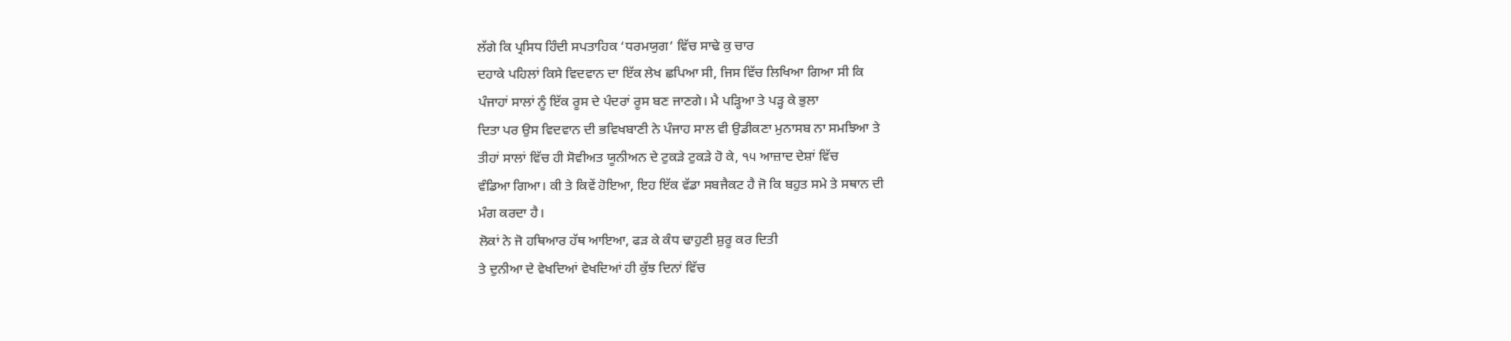ਲੱਗੇ ਕਿ ਪ੍ਰਸਿਧ ਹਿੰਦੀ ਸਪਤਾਹਿਕ ‘ਧਰਮਯੁਗ’ ਵਿੱਚ ਸਾਢੇ ਕੁ ਚਾਰ
ਦਹਾਕੇ ਪਹਿਲਾਂ ਕਿਸੇ ਵਿਦਵਾਨ ਦਾ ਇੱਕ ਲੇਖ ਛਪਿਆ ਸੀ, ਜਿਸ ਵਿੱਚ ਲਿਖਿਆ ਗਿਆ ਸੀ ਕਿ
ਪੰਜਾਹਾਂ ਸਾਲਾਂ ਨੂੰ ਇੱਕ ਰੂਸ ਦੇ ਪੰਦਰਾਂ ਰੂਸ ਬਣ ਜਾਣਗੇ। ਮੈ ਪੜ੍ਹਿਆ ਤੇ ਪੜ੍ਹ ਕੇ ਭੁਲਾ
ਦਿਤਾ ਪਰ ਉਸ ਵਿਦਵਾਨ ਦੀ ਭਵਿਖਬਾਣੀ ਨੇ ਪੰਜਾਹ ਸਾਲ ਵੀ ਉਡੀਕਣਾ ਮੁਨਾਸਬ ਨਾ ਸਮਝਿਆ ਤੇ
ਤੀਹਾਂ ਸਾਲਾਂ ਵਿੱਚ ਹੀ ਸੋਵੀਅਤ ਯੂਨੀਅਨ ਦੇ ਟੁਕੜੇ ਟੁਕੜੇ ਹੋ ਕੇ, ੧੫ ਆਜ਼ਾਦ ਦੇਸ਼ਾਂ ਵਿੱਚ
ਵੰਡਿਆ ਗਿਆ। ਕੀ ਤੇ ਕਿਵੇਂ ਹੋਇਆ, ਇਹ ਇੱਕ ਵੱਡਾ ਸਬਜੈਕਟ ਹੈ ਜੋ ਕਿ ਬਹੁਤ ਸਮੇ ਤੇ ਸਥਾਨ ਦੀ
ਮੰਗ ਕਰਦਾ ਹੈ।
ਲੋਕਾਂ ਨੇ ਜੋ ਹਥਿਆਰ ਹੱਥ ਆਇਆ, ਫੜ ਕੇ ਕੰਧ ਢਾਹੁਣੀ ਸ਼ੁਰੂ ਕਰ ਦਿਤੀ
ਤੇ ਦੁਨੀਆ ਦੇ ਵੇਖਦਿਆਂ ਵੇਖਦਿਆਂ ਹੀ ਕੁੱਝ ਦਿਨਾਂ ਵਿੱਚ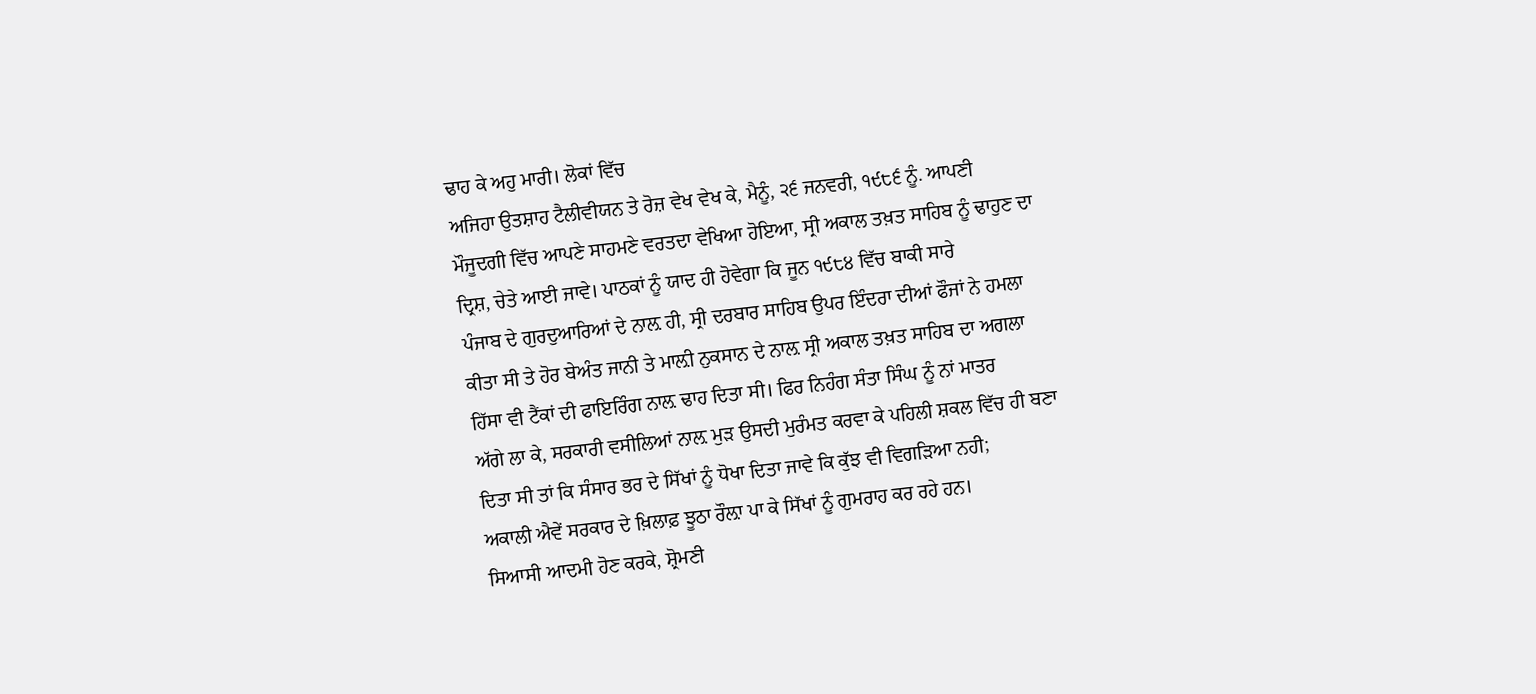ਢਾਹ ਕੇ ਅਹੁ ਮਾਰੀ। ਲੋਕਾਂ ਵਿੱਚ
ਅਜਿਹਾ ਉਤਸ਼ਾਹ ਟੈਲੀਵੀਯਨ ਤੇ ਰੋਜ਼ ਵੇਖ ਵੇਖ ਕੇ, ਮੈਨੂੰ, ੨੬ ਜਨਵਰੀ, ੧੯੮੬ ਨੂੰ. ਆਪਣੀ
ਮੌਜੂਦਗੀ ਵਿੱਚ ਆਪਣੇ ਸਾਹਮਣੇ ਵਰਤਦਾ ਵੇਖਿਆ ਹੋਇਆ, ਸ੍ਰੀ ਅਕਾਲ ਤਖ਼ਤ ਸਾਹਿਬ ਨੂੰ ਢਾਹੁਣ ਦਾ
ਦ੍ਰਿਸ਼, ਚੇਤੇ ਆਈ ਜਾਵੇ। ਪਾਠਕਾਂ ਨੂੰ ਯਾਦ ਹੀ ਹੋਵੇਗਾ ਕਿ ਜੂਨ ੧੯੮੪ ਵਿੱਚ ਬਾਕੀ ਸਾਰੇ
ਪੰਜਾਬ ਦੇ ਗੁਰਦੁਆਰਿਆਂ ਦੇ ਨਾਲ਼ ਹੀ, ਸ੍ਰੀ ਦਰਬਾਰ ਸਾਹਿਬ ਉਪਰ ਇੰਦਰਾ ਦੀਆਂ ਫੌਜਾਂ ਨੇ ਹਮਲਾ
ਕੀਤਾ ਸੀ ਤੇ ਹੋਰ ਬੇਅੰਤ ਜਾਨੀ ਤੇ ਮਾਲ਼ੀ ਨੁਕਸਾਨ ਦੇ ਨਾਲ਼ ਸ੍ਰੀ ਅਕਾਲ ਤਖ਼ਤ ਸਾਹਿਬ ਦਾ ਅਗਲਾ
ਹਿੱਸਾ ਵੀ ਟੈਂਕਾਂ ਦੀ ਫਾਇਰਿੰਗ ਨਾਲ਼ ਢਾਹ ਦਿਤਾ ਸੀ। ਫਿਰ ਨਿਹੰਗ ਸੰਤਾ ਸਿੰਘ ਨੂੰ ਨਾਂ ਮਾਤਰ
ਅੱਗੇ ਲਾ ਕੇ, ਸਰਕਾਰੀ ਵਸੀਲਿਆਂ ਨਾਲ਼ ਮੁੜ ਉਸਦੀ ਮੁਰੰਮਤ ਕਰਵਾ ਕੇ ਪਹਿਲੀ ਸ਼ਕਲ ਵਿੱਚ ਹੀ ਬਣਾ
ਦਿਤਾ ਸੀ ਤਾਂ ਕਿ ਸੰਸਾਰ ਭਰ ਦੇ ਸਿੱਖਾਂ ਨੂੰ ਧੋਖਾ ਦਿਤਾ ਜਾਵੇ ਕਿ ਕੁੱਝ ਵੀ ਵਿਗੜਿਆ ਨਹੀ;
ਅਕਾਲੀ ਐਵੇਂ ਸਰਕਾਰ ਦੇ ਖ਼ਿਲਾਫ਼ ਝੂਠਾ ਰੌਲ਼ਾ ਪਾ ਕੇ ਸਿੱਖਾਂ ਨੂੰ ਗੁਮਰਾਹ ਕਰ ਰਹੇ ਹਨ।
ਸਿਆਸੀ ਆਦਮੀ ਹੋਣ ਕਰਕੇ, ਸ਼੍ਰੋਮਣੀ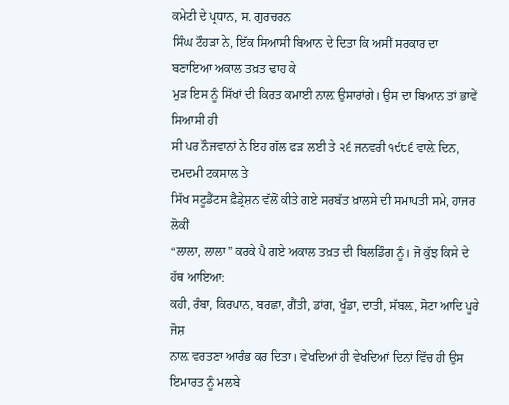ਕਮੇਟੀ ਦੇ ਪ੍ਰਧਾਨ, ਸ. ਗੁਰਚਰਨ
ਸਿੰਘ ਟੌਹੜਾ ਨੇ, ਇੱਕ ਸਿਆਸੀ ਬਿਆਨ ਦੇ ਦਿਤਾ ਕਿ ਅਸੀਂ ਸਰਕਾਰ ਦਾ ਬਣਾਇਆ ਅਕਾਲ ਤਖ਼ਤ ਢਾਹ ਕੇ
ਮੁੜ ਇਸ ਨੂੰ ਸਿੱਖਾਂ ਦੀ ਕਿਰਤ ਕਮਾਈ ਨਾਲ਼ ਉਸਾਰਾਂਗੇ। ਉਸ ਦਾ ਬਿਆਨ ਤਾਂ ਭਾਵੇਂ ਸਿਆਸੀ ਹੀ
ਸੀ ਪਰ ਨੌਜਵਾਨਾਂ ਨੇ ਇਹ ਗੱਲ ਫੜ ਲਈ ਤੇ ੨੬ ਜਨਵਰੀ ੧੯੮੬ ਵਾਲ਼ੇ ਦਿਨ, ਦਮਦਮੀ ਟਕਸਾਲ ਤੇ
ਸਿੱਖ ਸਟੂਡੈਂਟਸ ਫ਼ੈਡ੍ਰੇਸ਼ਨ ਵੱਲੋਂ ਕੀਤੇ ਗਏ ਸਰਬੱਤ ਖ਼ਾਲਸੇ ਦੀ ਸਮਾਪਤੀ ਸਮੇ, ਹਾਜਰ ਲੋਕੀਂ
“ਲਾਲਾ, ਲਾਲਾ” ਕਰਕੇ ਪੈ ਗਏ ਅਕਾਲ ਤਖ਼ਤ ਦੀ ਬਿਲਡਿੰਗ ਨੂੰ। ਜੋ ਕੁੱਝ ਕਿਸੇ ਦੇ ਹੱਥ ਆਇਆ:
ਕਹੀ, ਰੰਬਾ, ਕਿਰਪਾਨ, ਬਰਛਾ, ਗੈਂਤੀ, ਡਾਂਗ, ਖੂੰਡਾ, ਦਾਤੀ, ਸੱਬਲ਼, ਸੋਟਾ ਆਦਿ ਪੂਰੇ ਜੋਸ਼
ਨਾਲ਼ ਵਰਤਣਾ ਆਰੰਭ ਕਰ ਦਿਤਾ। ਵੇਖਦਿਆਂ ਹੀ ਵੇਖਦਿਆਂ ਦਿਨਾਂ ਵਿੱਚ ਹੀ ਉਸ ਇਮਾਰਤ ਨੂੰ ਮਲਬੇ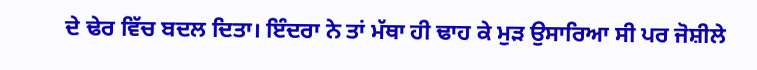ਦੇ ਢੇਰ ਵਿੱਚ ਬਦਲ ਦਿਤਾ। ਇੰਦਰਾ ਨੇ ਤਾਂ ਮੱਥਾ ਹੀ ਢਾਹ ਕੇ ਮੁੜ ਉਸਾਰਿਆ ਸੀ ਪਰ ਜੋਸ਼ੀਲੇ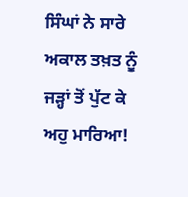ਸਿੰਘਾਂ ਨੇ ਸਾਰੇ ਅਕਾਲ ਤਖ਼ਤ ਨੂੰ ਜੜ੍ਹਾਂ ਤੋਂ ਪੁੱਟ ਕੇ ਅਹੁ ਮਾਰਿਆ!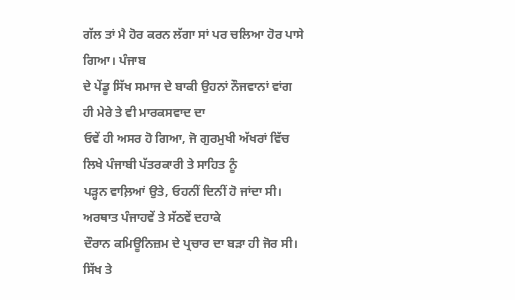ਗੱਲ ਤਾਂ ਮੈ ਹੋਰ ਕਰਨ ਲੱਗਾ ਸਾਂ ਪਰ ਚਲਿਆ ਹੋਰ ਪਾਸੇ ਗਿਆ। ਪੰਜਾਬ
ਦੇ ਪੇਂਡੂ ਸਿੱਖ ਸਮਾਜ ਦੇ ਬਾਕੀ ਉਹਨਾਂ ਨੌਜਵਾਨਾਂ ਵਾਂਗ ਹੀ ਮੇਰੇ ਤੇ ਵੀ ਮਾਰਕਸਵਾਦ ਦਾ
ਓਵੇਂ ਹੀ ਅਸਰ ਹੋ ਗਿਆ, ਜੋ ਗੁਰਮੁਖੀ ਅੱਖਰਾਂ ਵਿੱਚ ਲਿਖੇ ਪੰਜਾਬੀ ਪੱਤਰਕਾਰੀ ਤੇ ਸਾਹਿਤ ਨੂੰ
ਪੜ੍ਹਨ ਵਾਲ਼ਿਆਂ ਉਤੇ, ਓਹਨੀਂ ਦਿਨੀਂ ਹੋ ਜਾਂਦਾ ਸੀ। ਅਰਥਾਤ ਪੰਜਾਹਵੇਂ ਤੇ ਸੱਠਵੇਂ ਦਹਾਕੇ
ਦੌਰਾਨ ਕਮਿਊਨਿਜ਼ਮ ਦੇ ਪ੍ਰਚਾਰ ਦਾ ਬੜਾ ਹੀ ਜੋਰ ਸੀ। ਸਿੱਖ ਤੇ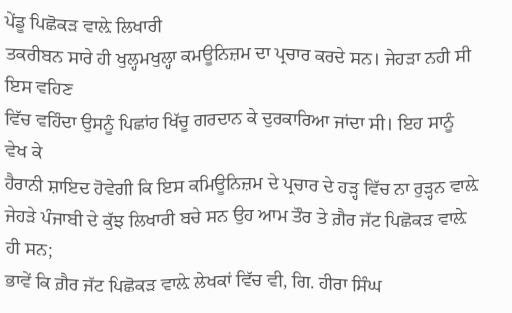ਪੇਂਡੂ ਪਿਛੋਕੜ ਵਾਲ਼ੇ ਲਿਖਾਰੀ
ਤਕਰੀਬਨ ਸਾਰੇ ਹੀ ਖੁਲ੍ਹਮਖੁਲ੍ਹਾ ਕਮਊਨਿਜ਼ਮ ਦਾ ਪ੍ਰਚਾਰ ਕਰਦੇ ਸਨ। ਜੇਹੜਾ ਨਹੀ ਸੀ ਇਸ ਵਹਿਣ
ਵਿੱਚ ਵਹਿੰਦਾ ਉਸਨੂੰ ਪਿਛਾਂਹ ਖਿੱਚੂ ਗਰਦਾਨ ਕੇ ਦੁਰਕਾਰਿਆ ਜਾਂਦਾ ਸੀ। ਇਹ ਸਾਨੂੰ ਵੇਖ ਕੇ
ਹੈਰਾਨੀ ਸ਼ਾਇਦ ਹੋਵੇਗੀ ਕਿ ਇਸ ਕਮਿਊਨਿਜ਼ਮ ਦੇ ਪ੍ਰਚਾਰ ਦੇ ਹੜ੍ਹ ਵਿੱਚ ਨਾ ਰੁੜ੍ਹਨ ਵਾਲ਼ੇ
ਜੇਹੜੇ ਪੰਜਾਬੀ ਦੇ ਕੁੱਝ ਲਿਖਾਰੀ ਬਚੇ ਸਨ ਉਹ ਆਮ ਤੌਰ ਤੇ ਗ਼ੈਰ ਜੱਟ ਪਿਛੋਕੜ ਵਾਲ਼ੇ ਹੀ ਸਨ;
ਭਾਵੇਂ ਕਿ ਗ਼ੈਰ ਜੱਟ ਪਿਛੋਕੜ ਵਾਲ਼ੇ ਲੇਖਕਾਂ ਵਿੱਚ ਵੀ, ਗਿ. ਹੀਰਾ ਸਿੰਘ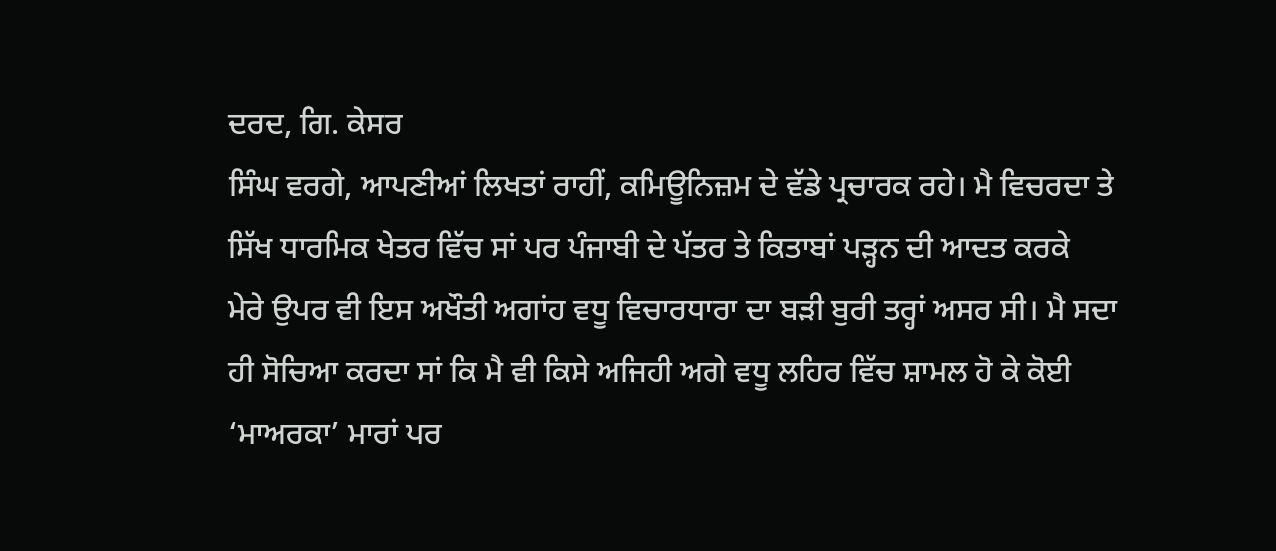ਦਰਦ, ਗਿ. ਕੇਸਰ
ਸਿੰਘ ਵਰਗੇ, ਆਪਣੀਆਂ ਲਿਖਤਾਂ ਰਾਹੀਂ, ਕਮਿਊਨਿਜ਼ਮ ਦੇ ਵੱਡੇ ਪ੍ਰਚਾਰਕ ਰਹੇ। ਮੈ ਵਿਚਰਦਾ ਤੇ
ਸਿੱਖ ਧਾਰਮਿਕ ਖੇਤਰ ਵਿੱਚ ਸਾਂ ਪਰ ਪੰਜਾਬੀ ਦੇ ਪੱਤਰ ਤੇ ਕਿਤਾਬਾਂ ਪੜ੍ਹਨ ਦੀ ਆਦਤ ਕਰਕੇ
ਮੇਰੇ ਉਪਰ ਵੀ ਇਸ ਅਖੌਤੀ ਅਗਾਂਹ ਵਧੂ ਵਿਚਾਰਧਾਰਾ ਦਾ ਬੜੀ ਬੁਰੀ ਤਰ੍ਹਾਂ ਅਸਰ ਸੀ। ਮੈ ਸਦਾ
ਹੀ ਸੋਚਿਆ ਕਰਦਾ ਸਾਂ ਕਿ ਮੈ ਵੀ ਕਿਸੇ ਅਜਿਹੀ ਅਗੇ ਵਧੂ ਲਹਿਰ ਵਿੱਚ ਸ਼ਾਮਲ ਹੋ ਕੇ ਕੋਈ
‘ਮਾਅਰਕਾ’ ਮਾਰਾਂ ਪਰ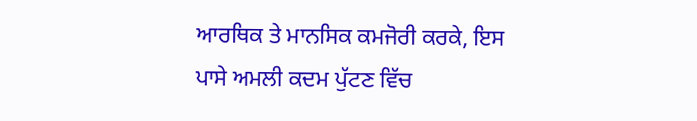ਆਰਥਿਕ ਤੇ ਮਾਨਸਿਕ ਕਮਜੋਰੀ ਕਰਕੇ, ਇਸ ਪਾਸੇ ਅਮਲੀ ਕਦਮ ਪੁੱਟਣ ਵਿੱਚ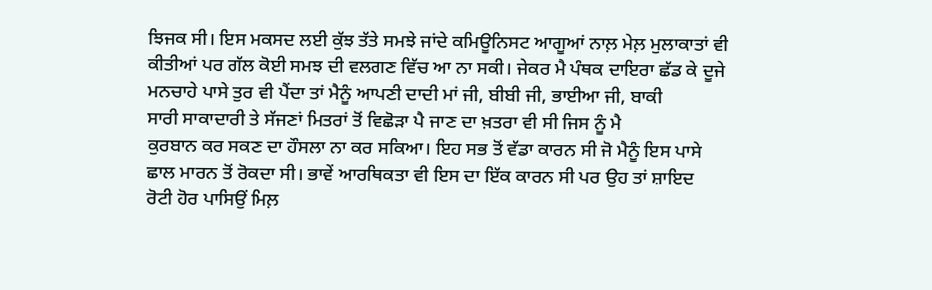ਝਿਜਕ ਸੀ। ਇਸ ਮਕਸਦ ਲਈ ਕੁੱਝ ਤੱਤੇ ਸਮਝੇ ਜਾਂਦੇ ਕਮਿਊਨਿਸਟ ਆਗੂਆਂ ਨਾਲ਼ ਮੇਲ਼ ਮੁਲਾਕਾਤਾਂ ਵੀ
ਕੀਤੀਆਂ ਪਰ ਗੱਲ ਕੋਈ ਸਮਝ ਦੀ ਵਲਗਣ ਵਿੱਚ ਆ ਨਾ ਸਕੀ। ਜੇਕਰ ਮੈ ਪੰਥਕ ਦਾਇਰਾ ਛੱਡ ਕੇ ਦੂਜੇ
ਮਨਚਾਹੇ ਪਾਸੇ ਤੁਰ ਵੀ ਪੈਂਦਾ ਤਾਂ ਮੈਨੂੰ ਆਪਣੀ ਦਾਦੀ ਮਾਂ ਜੀ, ਬੀਬੀ ਜੀ, ਭਾਈਆ ਜੀ, ਬਾਕੀ
ਸਾਰੀ ਸਾਕਾਦਾਰੀ ਤੇ ਸੱਜਣਾਂ ਮਿਤਰਾਂ ਤੋਂ ਵਿਛੋੜਾ ਪੈ ਜਾਣ ਦਾ ਖ਼ਤਰਾ ਵੀ ਸੀ ਜਿਸ ਨੂੰ ਮੈ
ਕੁਰਬਾਨ ਕਰ ਸਕਣ ਦਾ ਹੌਸਲਾ ਨਾ ਕਰ ਸਕਿਆ। ਇਹ ਸਭ ਤੋਂ ਵੱਡਾ ਕਾਰਨ ਸੀ ਜੋ ਮੈਨੂੰ ਇਸ ਪਾਸੇ
ਛਾਲ ਮਾਰਨ ਤੋਂ ਰੋਕਦਾ ਸੀ। ਭਾਵੇਂ ਆਰਥਿਕਤਾ ਵੀ ਇਸ ਦਾ ਇੱਕ ਕਾਰਨ ਸੀ ਪਰ ਉਹ ਤਾਂ ਸ਼ਾਇਦ
ਰੋਟੀ ਹੋਰ ਪਾਸਿਉਂ ਮਿਲ਼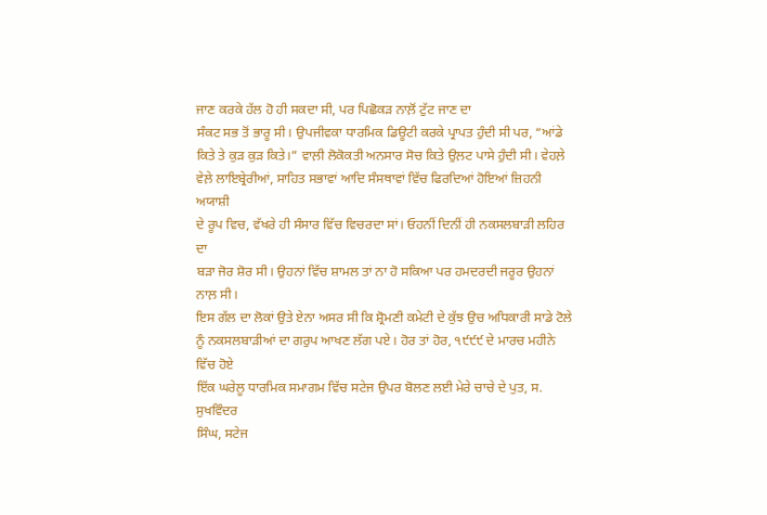ਜਾਣ ਕਰਕੇ ਹੱਲ ਹੋ ਹੀ ਸਕਦਾ ਸੀ, ਪਰ ਪਿਛੋਕੜ ਨਾਲ਼ੋਂ ਟੁੱਟ ਜਾਣ ਦਾ
ਸੰਕਟ ਸਭ ਤੋਂ ਭਾਰੂ ਸੀ। ਉਪਜੀਵਕਾ ਧਾਰਮਿਕ ਡਿਊਟੀ ਕਰਕੇ ਪ੍ਰਾਪਤ ਹੁੰਦੀ ਸੀ ਪਰ, “ਆਂਡੇ
ਕਿਤੇ ਤੇ ਕੁੜ ਕੁੜ ਕਿਤੇ।” ਵਾਲ਼ੀ ਲੋਕੋਕਤੀ ਅਨਸਾਰ ਸੋਚ ਕਿਤੇ ਉਲ਼ਟ ਪਾਸੇ ਹੁੰਦੀ ਸੀ। ਵੇਹਲ਼ੇ
ਵੇਲ਼ੇ ਲਾਇਬ੍ਰੇਰੀਆਂ, ਸਾਹਿਤ ਸਭਾਵਾਂ ਆਦਿ ਸੰਸਥਾਵਾਂ ਵਿੱਚ ਫਿਰਦਿਆਂ ਹੋਇਆਂ ਜ਼ਿਹਨੀ ਅਯਾਸ਼ੀ
ਦੇ ਰੂਪ ਵਿਚ, ਵੱਖਰੇ ਹੀ ਸੰਸਾਰ ਵਿੱਚ ਵਿਚਰਦਾ ਸਾਂ। ਓਹਨੀਂ ਦਿਨੀਂ ਹੀ ਨਕਸਲਬਾੜੀ ਲਹਿਰ ਦਾ
ਬੜਾ ਜੋਰ ਸ਼ੋਰ ਸੀ। ਉਹਨਾਂ ਵਿੱਚ ਸ਼ਾਮਲ ਤਾਂ ਨਾ ਹੋ ਸਕਿਆ ਪਰ ਹਮਦਰਦੀ ਜਰੂਰ ਉਹਨਾਂ ਨਾਲ਼ ਸੀ।
ਇਸ ਗੱਲ ਦਾ ਲੋਕਾਂ ਉਤੇ ਏਨਾ ਅਸਰ ਸੀ ਕਿ ਸ਼੍ਰੋਮਣੀ ਕਮੇਟੀ ਦੇ ਕੁੱਝ ਉਚ ਅਧਿਕਾਰੀ ਸਾਡੇ ਟੋਲੇ
ਨੂੰ ਨਕਸਲਬਾੜੀਆਂ ਦਾ ਗਰੁਪ ਆਖਣ ਲੱਗ ਪਏ। ਹੋਰ ਤਾਂ ਹੋਰ, ੧੯੯੯ ਦੇ ਮਾਰਚ ਮਹੀਨੇ ਵਿੱਚ ਹੋਏ
ਇੱਕ ਘਰੇਲੂ ਧਾਰਮਿਕ ਸਮਾਗਮ ਵਿੱਚ ਸਟੇਜ ਉਪਰ ਬੋਲਣ ਲਈ ਮੇਰੇ ਚਾਚੇ ਦੇ ਪੁਤ, ਸ. ਸੁਖਵਿੰਦਰ
ਸਿੰਘ, ਸਟੇਜ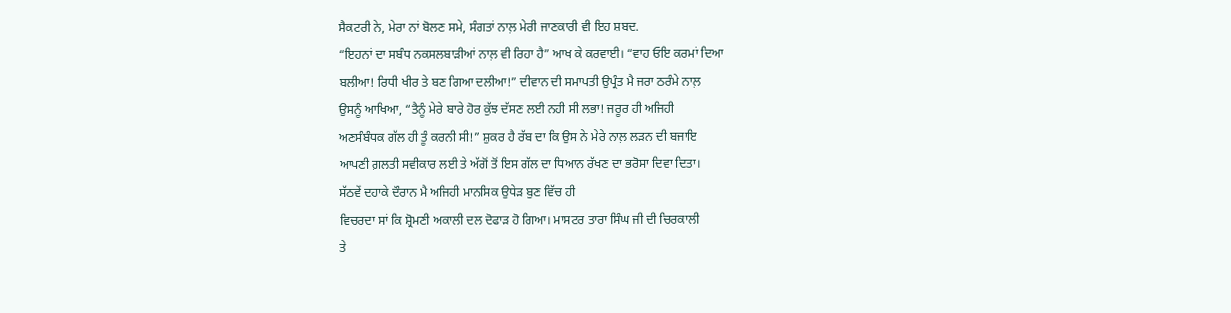ਸੈਕਟਰੀ ਨੇ, ਮੇਰਾ ਨਾਂ ਬੋਲਣ ਸਮੇ, ਸੰਗਤਾਂ ਨਾਲ਼ ਮੇਰੀ ਜਾਣਕਾਰੀ ਵੀ ਇਹ ਸ਼ਬਦ.
“ਇਹਨਾਂ ਦਾ ਸਬੰਧ ਨਕਸਲਬਾੜੀਆਂ ਨਾਲ਼ ਵੀ ਰਿਹਾ ਹੈ” ਆਖ ਕੇ ਕਰਵਾਈ। “ਵਾਹ ਓਇ ਕਰਮਾਂ ਦਿਆ
ਬਲੀਆ! ਰਿਧੀ ਖੀਰ ਤੇ ਬਣ ਗਿਆ ਦਲੀਆ!” ਦੀਵਾਨ ਦੀ ਸਮਾਪਤੀ ਉਪ੍ਰੰਤ ਮੈ ਜਰਾ ਠਰੰਮੇ ਨਾਲ਼
ਉਸਨੂੰ ਆਖਿਆ, “ਤੈਨੂੰ ਮੇਰੇ ਬਾਰੇ ਹੋਰ ਕੁੱਝ ਦੱਸਣ ਲਈ ਨਹੀ ਸੀ ਲਭਾ! ਜਰੂਰ ਹੀ ਅਜਿਹੀ
ਅਣਸੰਬੰਧਕ ਗੱਲ ਹੀ ਤੂੰ ਕਰਨੀ ਸੀ!” ਸ਼ੁਕਰ ਹੈ ਰੱਬ ਦਾ ਕਿ ਉਸ ਨੇ ਮੇਰੇ ਨਾਲ਼ ਲੜਨ ਦੀ ਬਜਾਇ
ਆਪਣੀ ਗ਼ਲਤੀ ਸਵੀਕਾਰ ਲਈ ਤੇ ਅੱਗੋਂ ਤੋਂ ਇਸ ਗੱਲ ਦਾ ਧਿਆਨ ਰੱਖਣ ਦਾ ਭਰੋਸਾ ਦਿਵਾ ਦਿਤਾ।
ਸੱਠਵੇਂ ਦਹਾਕੇ ਦੌਰਾਨ ਮੈ ਅਜਿਹੀ ਮਾਨਸਿਕ ਉਧੇੜ ਬੁਣ ਵਿੱਚ ਹੀ
ਵਿਚਰਦਾ ਸਾਂ ਕਿ ਸ਼੍ਰੋਮਣੀ ਅਕਾਲੀ ਦਲ ਦੋਫਾੜ ਹੋ ਗਿਆ। ਮਾਸਟਰ ਤਾਰਾ ਸਿੰਘ ਜੀ ਦੀ ਚਿਰਕਾਲੀ
ਤੇ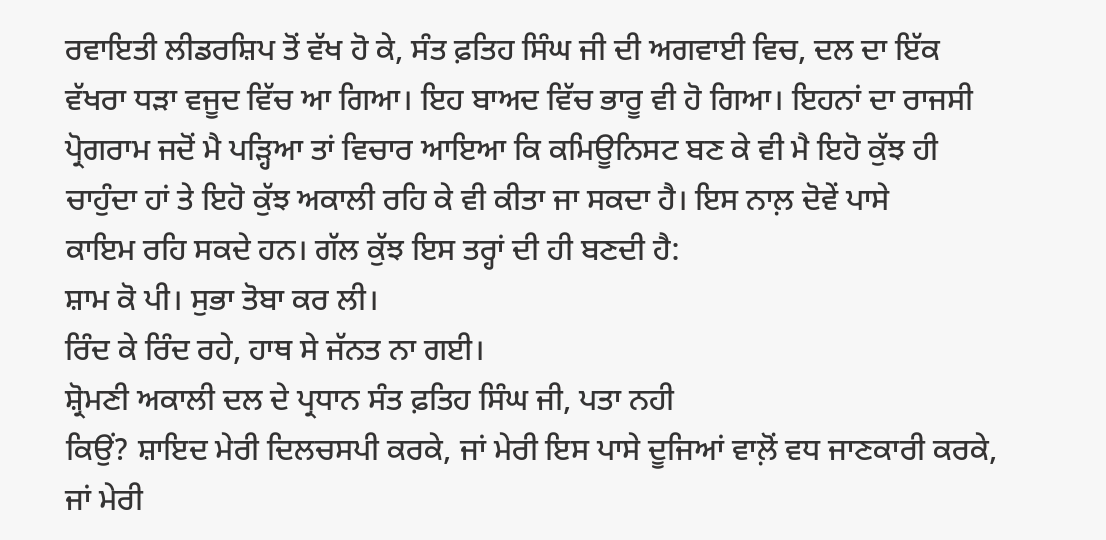ਰਵਾਇਤੀ ਲੀਡਰਸ਼ਿਪ ਤੋਂ ਵੱਖ ਹੋ ਕੇ, ਸੰਤ ਫ਼ਤਿਹ ਸਿੰਘ ਜੀ ਦੀ ਅਗਵਾਈ ਵਿਚ, ਦਲ ਦਾ ਇੱਕ
ਵੱਖਰਾ ਧੜਾ ਵਜੂਦ ਵਿੱਚ ਆ ਗਿਆ। ਇਹ ਬਾਅਦ ਵਿੱਚ ਭਾਰੂ ਵੀ ਹੋ ਗਿਆ। ਇਹਨਾਂ ਦਾ ਰਾਜਸੀ
ਪ੍ਰੋਗਰਾਮ ਜਦੋਂ ਮੈ ਪੜ੍ਹਿਆ ਤਾਂ ਵਿਚਾਰ ਆਇਆ ਕਿ ਕਮਿਊਨਿਸਟ ਬਣ ਕੇ ਵੀ ਮੈ ਇਹੋ ਕੁੱਝ ਹੀ
ਚਾਹੁੰਦਾ ਹਾਂ ਤੇ ਇਹੋ ਕੁੱਝ ਅਕਾਲੀ ਰਹਿ ਕੇ ਵੀ ਕੀਤਾ ਜਾ ਸਕਦਾ ਹੈ। ਇਸ ਨਾਲ਼ ਦੋਵੇਂ ਪਾਸੇ
ਕਾਇਮ ਰਹਿ ਸਕਦੇ ਹਨ। ਗੱਲ ਕੁੱਝ ਇਸ ਤਰ੍ਹਾਂ ਦੀ ਹੀ ਬਣਦੀ ਹੈ:
ਸ਼ਾਮ ਕੋ ਪੀ। ਸੁਭਾ ਤੋਬਾ ਕਰ ਲੀ।
ਰਿੰਦ ਕੇ ਰਿੰਦ ਰਹੇ, ਹਾਥ ਸੇ ਜੱਨਤ ਨਾ ਗਈ।
ਸ਼੍ਰੋਮਣੀ ਅਕਾਲੀ ਦਲ ਦੇ ਪ੍ਰਧਾਨ ਸੰਤ ਫ਼ਤਿਹ ਸਿੰਘ ਜੀ, ਪਤਾ ਨਹੀ
ਕਿਉਂ? ਸ਼ਾਇਦ ਮੇਰੀ ਦਿਲਚਸਪੀ ਕਰਕੇ, ਜਾਂ ਮੇਰੀ ਇਸ ਪਾਸੇ ਦੂਜਿਆਂ ਵਾਲ਼ੋਂ ਵਧ ਜਾਣਕਾਰੀ ਕਰਕੇ,
ਜਾਂ ਮੇਰੀ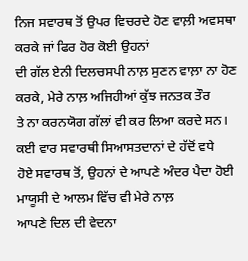ਨਿਜ ਸਵਾਰਥ ਤੋਂ ਉਪਰ ਵਿਚਰਦੇ ਹੋਣ ਵਾਲ਼ੀ ਅਵਸਥਾ ਕਰਕੇ ਜਾਂ ਫਿਰ ਹੋਰ ਕੋਈ ਉਹਨਾਂ
ਦੀ ਗੱਲ ਏਨੀ ਦਿਲਚਸਪੀ ਨਾਲ਼ ਸੁਣਨ ਵਾਲ਼ਾ ਨਾ ਹੋਣ ਕਰਕੇ, ਮੇਰੇ ਨਾਲ਼ ਅਜਿਹੀਆਂ ਕੁੱਝ ਜਨਤਕ ਤੌਰ
ਤੇ ਨਾ ਕਰਨਯੋਗ ਗੱਲਾਂ ਵੀ ਕਰ ਲਿਆ ਕਰਦੇ ਸਨ। ਕਈ ਵਾਰ ਸਵਾਰਥੀ ਸਿਆਸਤਦਾਨਾਂ ਦੇ ਹੱਦੋਂ ਵਧੇ
ਹੋਏ ਸਵਾਰਥ ਤੋਂ, ਉਹਨਾਂ ਦੇ ਆਪਣੇ ਅੰਦਰ ਪੈਦਾ ਹੋਈ ਮਾਯੂਸੀ ਦੇ ਆਲਮ ਵਿੱਚ ਵੀ ਮੇਰੇ ਨਾਲ਼
ਆਪਣੇ ਦਿਲ ਦੀ ਵੇਦਨਾ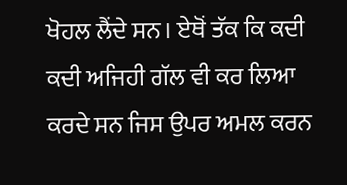ਖੋਹਲ ਲੈਂਦੇ ਸਨ। ਏਥੋਂ ਤੱਕ ਕਿ ਕਦੀ ਕਦੀ ਅਜਿਹੀ ਗੱਲ ਵੀ ਕਰ ਲਿਆ
ਕਰਦੇ ਸਨ ਜਿਸ ਉਪਰ ਅਮਲ ਕਰਨ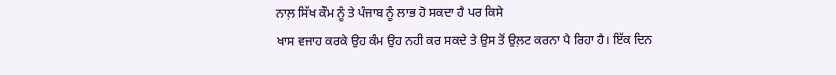ਨਾਲ਼ ਸਿੱਖ ਕੌਮ ਨੂੰ ਤੇ ਪੰਜਾਬ ਨੂੰ ਲਾਭ ਹੋ ਸਕਦਾ ਹੈ ਪਰ ਕਿਸੇ
ਖਾਸ ਵਜਾਹ ਕਰਕੇ ਉਹ ਕੰਮ ਉਹ ਨਹੀ ਕਰ ਸਕਦੇ ਤੇ ਉਸ ਤੋਂ ਉਲ਼ਟ ਕਰਨਾ ਪੈ ਰਿਹਾ ਹੈ। ਇੱਕ ਦਿਨ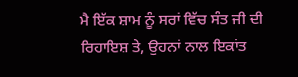ਮੈ ਇੱਕ ਸ਼ਾਮ ਨੂੰ ਸਰਾਂ ਵਿੱਚ ਸੰਤ ਜੀ ਦੀ ਰਿਹਾਇਸ਼ ਤੇ, ਉਹਨਾਂ ਨਾਲ ਇਕਾਂਤ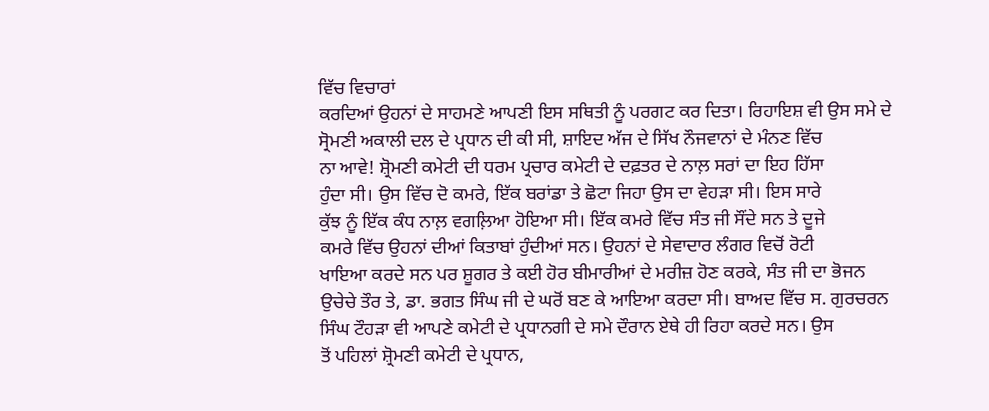ਵਿੱਚ ਵਿਚਾਰਾਂ
ਕਰਦਿਆਂ ਉਹਨਾਂ ਦੇ ਸਾਹਮਣੇ ਆਪਣੀ ਇਸ ਸਥਿਤੀ ਨੂੰ ਪਰਗਟ ਕਰ ਦਿਤਾ। ਰਿਹਾਇਸ਼ ਵੀ ਉਸ ਸਮੇ ਦੇ
ਸ੍ਰੋਮਣੀ ਅਕਾਲੀ ਦਲ ਦੇ ਪ੍ਰਧਾਨ ਦੀ ਕੀ ਸੀ, ਸ਼ਾਇਦ ਅੱਜ ਦੇ ਸਿੱਖ ਨੌਜਵਾਨਾਂ ਦੇ ਮੰਨਣ ਵਿੱਚ
ਨਾ ਆਵੇ! ਸ਼੍ਰੋਮਣੀ ਕਮੇਟੀ ਦੀ ਧਰਮ ਪ੍ਰਚਾਰ ਕਮੇਟੀ ਦੇ ਦਫ਼ਤਰ ਦੇ ਨਾਲ਼ ਸਰਾਂ ਦਾ ਇਹ ਹਿੱਸਾ
ਹੁੰਦਾ ਸੀ। ਉਸ ਵਿੱਚ ਦੋ ਕਮਰੇ, ਇੱਕ ਬਰਾਂਡਾ ਤੇ ਛੋਟਾ ਜਿਹਾ ਉਸ ਦਾ ਵੇਹੜਾ ਸੀ। ਇਸ ਸਾਰੇ
ਕੁੱਝ ਨੂੰ ਇੱਕ ਕੰਧ ਨਾਲ਼ ਵਗਲ਼ਿਆ ਹੋਇਆ ਸੀ। ਇੱਕ ਕਮਰੇ ਵਿੱਚ ਸੰਤ ਜੀ ਸੌਂਦੇ ਸਨ ਤੇ ਦੂਜੇ
ਕਮਰੇ ਵਿੱਚ ਉਹਨਾਂ ਦੀਆਂ ਕਿਤਾਬਾਂ ਹੁੰਦੀਆਂ ਸਨ। ਉਹਨਾਂ ਦੇ ਸੇਵਾਦਾਰ ਲੰਗਰ ਵਿਚੋਂ ਰੋਟੀ
ਖਾਇਆ ਕਰਦੇ ਸਨ ਪਰ ਸ਼ੂਗਰ ਤੇ ਕਈ ਹੋਰ ਬੀਮਾਰੀਆਂ ਦੇ ਮਰੀਜ਼ ਹੋਣ ਕਰਕੇ, ਸੰਤ ਜੀ ਦਾ ਭੋਜਨ
ਉਚੇਚੇ ਤੌਰ ਤੇ, ਡਾ. ਭਗਤ ਸਿੰਘ ਜੀ ਦੇ ਘਰੋਂ ਬਣ ਕੇ ਆਇਆ ਕਰਦਾ ਸੀ। ਬਾਅਦ ਵਿੱਚ ਸ. ਗੁਰਚਰਨ
ਸਿੰਘ ਟੌਹੜਾ ਵੀ ਆਪਣੇ ਕਮੇਟੀ ਦੇ ਪ੍ਰਧਾਨਗੀ ਦੇ ਸਮੇ ਦੌਰਾਨ ਏਥੇ ਹੀ ਰਿਹਾ ਕਰਦੇ ਸਨ। ਉਸ
ਤੋਂ ਪਹਿਲਾਂ ਸ਼੍ਰੋਮਣੀ ਕਮੇਟੀ ਦੇ ਪ੍ਰਧਾਨ,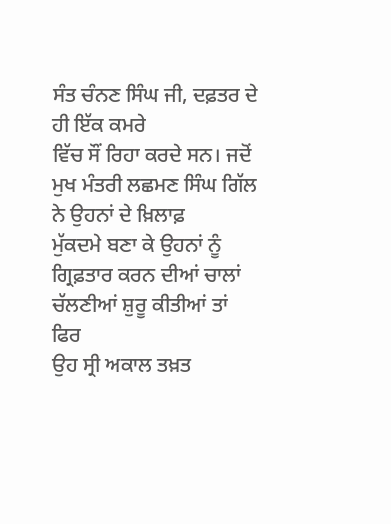ਸੰਤ ਚੰਨਣ ਸਿੰਘ ਜੀ, ਦਫ਼ਤਰ ਦੇ ਹੀ ਇੱਕ ਕਮਰੇ
ਵਿੱਚ ਸੌਂ ਰਿਹਾ ਕਰਦੇ ਸਨ। ਜਦੋਂ ਮੁਖ ਮੰਤਰੀ ਲਛਮਣ ਸਿੰਘ ਗਿੱਲ ਨੇ ਉਹਨਾਂ ਦੇ ਖ਼ਿਲਾਫ਼
ਮੁੱਕਦਮੇ ਬਣਾ ਕੇ ਉਹਨਾਂ ਨੂੰ ਗ੍ਰਿਫ਼ਤਾਰ ਕਰਨ ਦੀਆਂ ਚਾਲਾਂ ਚੱਲਣੀਆਂ ਸ਼ੁਰੂ ਕੀਤੀਆਂ ਤਾਂ ਫਿਰ
ਉਹ ਸ੍ਰੀ ਅਕਾਲ ਤਖ਼ਤ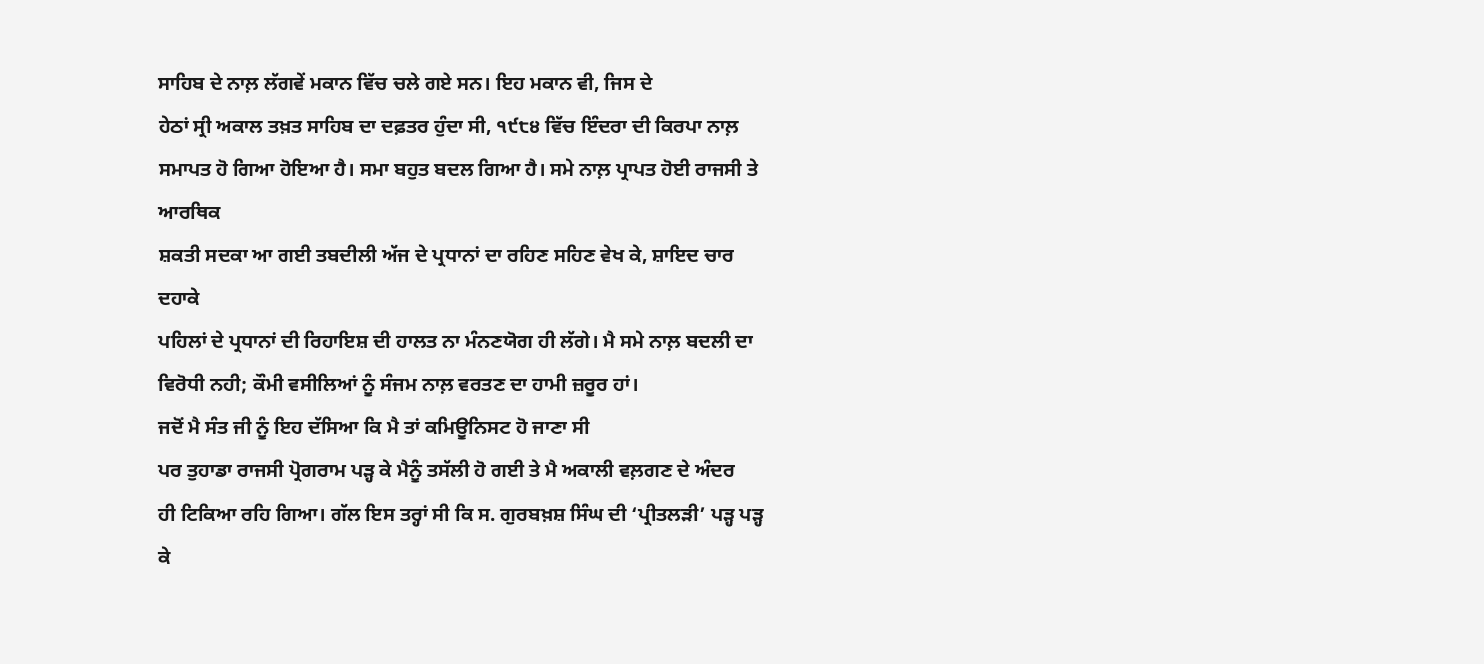ਸਾਹਿਬ ਦੇ ਨਾਲ਼ ਲੱਗਵੇਂ ਮਕਾਨ ਵਿੱਚ ਚਲੇ ਗਏ ਸਨ। ਇਹ ਮਕਾਨ ਵੀ, ਜਿਸ ਦੇ
ਹੇਠਾਂ ਸ੍ਰੀ ਅਕਾਲ ਤਖ਼ਤ ਸਾਹਿਬ ਦਾ ਦਫ਼ਤਰ ਹੁੰਦਾ ਸੀ, ੧੯੮੪ ਵਿੱਚ ਇੰਦਰਾ ਦੀ ਕਿਰਪਾ ਨਾਲ਼
ਸਮਾਪਤ ਹੋ ਗਿਆ ਹੋਇਆ ਹੈ। ਸਮਾ ਬਹੁਤ ਬਦਲ ਗਿਆ ਹੈ। ਸਮੇ ਨਾਲ਼ ਪ੍ਰਾਪਤ ਹੋਈ ਰਾਜਸੀ ਤੇ ਆਰਥਿਕ
ਸ਼ਕਤੀ ਸਦਕਾ ਆ ਗਈ ਤਬਦੀਲੀ ਅੱਜ ਦੇ ਪ੍ਰਧਾਨਾਂ ਦਾ ਰਹਿਣ ਸਹਿਣ ਵੇਖ ਕੇ, ਸ਼ਾਇਦ ਚਾਰ ਦਹਾਕੇ
ਪਹਿਲਾਂ ਦੇ ਪ੍ਰਧਾਨਾਂ ਦੀ ਰਿਹਾਇਸ਼ ਦੀ ਹਾਲਤ ਨਾ ਮੰਨਣਯੋਗ ਹੀ ਲੱਗੇ। ਮੈ ਸਮੇ ਨਾਲ਼ ਬਦਲੀ ਦਾ
ਵਿਰੋਧੀ ਨਹੀ; ਕੌਮੀ ਵਸੀਲਿਆਂ ਨੂੰ ਸੰਜਮ ਨਾਲ਼ ਵਰਤਣ ਦਾ ਹਾਮੀ ਜ਼ਰੂਰ ਹਾਂ।
ਜਦੋਂ ਮੈ ਸੰਤ ਜੀ ਨੂੰ ਇਹ ਦੱਸਿਆ ਕਿ ਮੈ ਤਾਂ ਕਮਿਊਨਿਸਟ ਹੋ ਜਾਣਾ ਸੀ
ਪਰ ਤੁਹਾਡਾ ਰਾਜਸੀ ਪ੍ਰੋਗਰਾਮ ਪੜ੍ਹ ਕੇ ਮੈਨੂੰ ਤਸੱਲੀ ਹੋ ਗਈ ਤੇ ਮੈ ਅਕਾਲੀ ਵਲ਼ਗਣ ਦੇ ਅੰਦਰ
ਹੀ ਟਿਕਿਆ ਰਹਿ ਗਿਆ। ਗੱਲ ਇਸ ਤਰ੍ਹਾਂ ਸੀ ਕਿ ਸ. ਗੁਰਬਖ਼ਸ਼ ਸਿੰਘ ਦੀ ‘ਪ੍ਰੀਤਲੜੀ’ ਪੜ੍ਹ ਪੜ੍ਹ
ਕੇ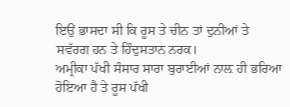ਇਉਂ ਭਾਸਦਾ ਸੀ ਕਿ ਰੂਸ ਤੇ ਚੀਨ ਤਾਂ ਦੁਨੀਆਂ ਤੇ ਸਵੱਰਗ ਹਨ ਤੇ ਹਿੰਦੁਸਤਾਨ ਨਰਕ।
ਅਮ੍ਰੀਕਾ ਪੱਖੀ ਸੰਸਾਰ ਸਾਰਾ ਬੁਰਾਈਆਂ ਨਾਲ਼ ਹੀ ਭਰਿਆ ਹੋਇਆ ਹੈ ਤੇ ਰੂਸ ਪੱਖੀ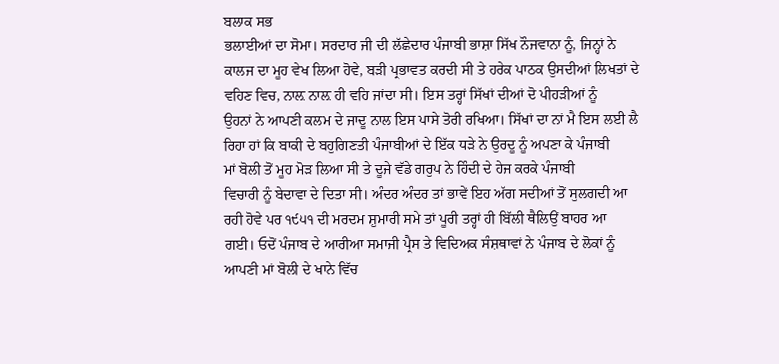ਬਲਾਕ ਸਭ
ਭਲਾਈਆਂ ਦਾ ਸੋਮਾ। ਸਰਦਾਰ ਜੀ ਦੀ ਲੱਛੇਦਾਰ ਪੰਜਾਬੀ ਭਾਸ਼ਾ ਸਿੱਖ ਨੌਜਵਾਨਾ ਨੂੰ, ਜਿਨ੍ਹਾਂ ਨੇ
ਕਾਲਜ ਦਾ ਮੂਹ ਵੇਖ ਲਿਆ ਹੋਵੇ, ਬੜੀ ਪ੍ਰਭਾਵਤ ਕਰਦੀ ਸੀ ਤੇ ਹਰੇਕ ਪਾਠਕ ਉਸਦੀਆਂ ਲਿਖਤਾਂ ਦੇ
ਵਹਿਣ ਵਿਚ, ਨਾਲ਼ ਨਾਲ਼ ਹੀ ਵਹਿ ਜਾਂਦਾ ਸੀ। ਇਸ ਤਰ੍ਹਾਂ ਸਿੱਖਾਂ ਦੀਆਂ ਦੋ ਪੀਹੜੀਆਂ ਨੂੰ
ਉਹਨਾਂ ਨੇ ਆਪਣੀ ਕਲਮ ਦੇ ਜਾਦੂ ਨਾਲ ਇਸ ਪਾਸੇ ਤੋਰੀ ਰਖਿਆ। ਸਿੱਖਾਂ ਦਾ ਨਾਂ ਮੈ ਇਸ ਲਈ ਲੈ
ਰਿਹਾ ਹਾਂ ਕਿ ਬਾਕੀ ਦੇ ਬਹੁਗਿਣਤੀ ਪੰਜਾਬੀਆਂ ਦੇ ਇੱਕ ਧੜੇ ਨੇ ਉਰਦੂ ਨੂੰ ਅਪਣਾ ਕੇ ਪੰਜਾਬੀ
ਮਾਂ ਬੋਲੀ ਤੋਂ ਮੂਹ ਮੋੜ ਲਿਆ ਸੀ ਤੇ ਦੂਜੇ ਵੱਡੇ ਗਰੁਪ ਨੇ ਹਿੰਦੀ ਦੇ ਹੇਜ ਕਰਕੇ ਪੰਜਾਬੀ
ਵਿਚਾਰੀ ਨੂੰ ਬੇਦਾਵਾ ਦੇ ਦਿਤਾ ਸੀ। ਅੰਦਰ ਅੰਦਰ ਤਾਂ ਭਾਵੇਂ ਇਹ ਅੱਗ ਸਦੀਆਂ ਤੋਂ ਸੁਲਗਦੀ ਆ
ਰਹੀ ਹੋਵੇ ਪਰ ੧੯੫੧ ਦੀ ਮਰਦਮ ਸ਼ੁਮਾਰੀ ਸਮੇ ਤਾਂ ਪੂਰੀ ਤਰ੍ਹਾਂ ਹੀ ਬਿੱਲੀ ਥੈਲਿਉਂ ਬਾਹਰ ਆ
ਗਈ। ਓਦੋਂ ਪੰਜਾਬ ਦੇ ਆਰੀਆ ਸਮਾਜੀ ਪ੍ਰੈਸ ਤੇ ਵਿਦਿਅਕ ਸੰਸ਼ਥਾਵਾਂ ਨੇ ਪੰਜਾਬ ਦੇ ਲੋਕਾਂ ਨੂੰ
ਆਪਣੀ ਮਾਂ ਬੋਲੀ ਦੇ ਖਾਨੇ ਵਿੱਚ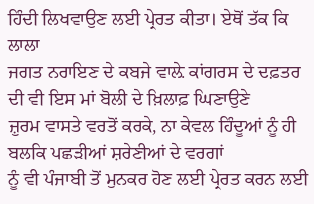ਹਿੰਦੀ ਲਿਖਵਾਉਣ ਲਈ ਪ੍ਰੇਰਤ ਕੀਤਾ। ਏਥੋਂ ਤੱਕ ਕਿ ਲਾਲਾ
ਜਗਤ ਨਰਾਇਣ ਦੇ ਕਬਜੇ ਵਾਲ਼ੇ ਕਾਂਗਰਸ ਦੇ ਦਫ਼ਤਰ ਦੀ ਵੀ ਇਸ ਮਾਂ ਬੋਲੀ ਦੇ ਖ਼ਿਲਾਫ਼ ਘਿਣਾਉਣੇ
ਜ਼ੁਰਮ ਵਾਸਤੇ ਵਰਤੋਂ ਕਰਕੇ, ਨਾ ਕੇਵਲ ਹਿੰਦੂਆਂ ਨੂੰ ਹੀ ਬਲਕਿ ਪਛੜੀਆਂ ਸ਼ਰੇਣੀਆਂ ਦੇ ਵਰਗਾਂ
ਨੂੰ ਵੀ ਪੰਜਾਬੀ ਤੋਂ ਮੁਨਕਰ ਹੋਣ ਲਈ ਪ੍ਰੇਰਤ ਕਰਨ ਲਈ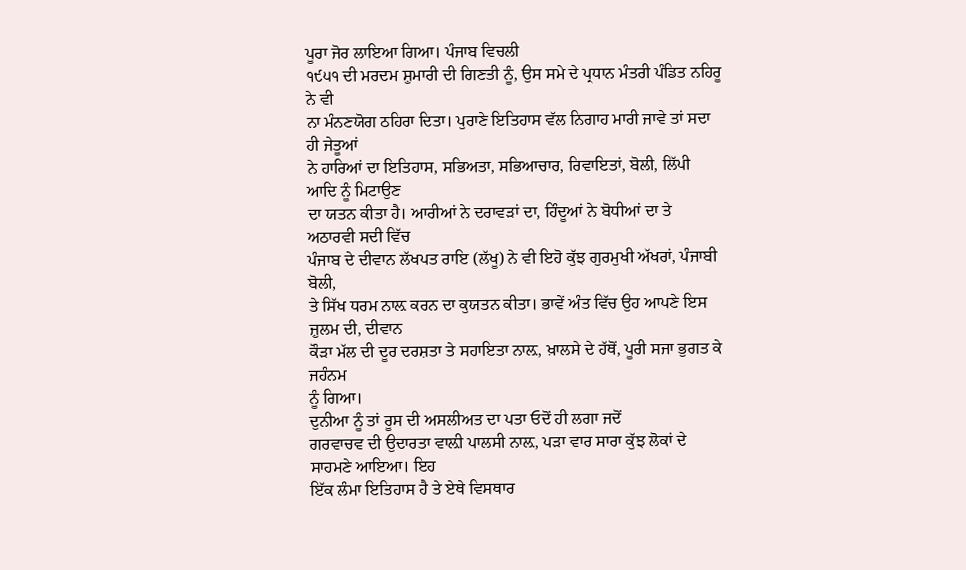ਪੂਰਾ ਜੋਰ ਲਾਇਆ ਗਿਆ। ਪੰਜਾਬ ਵਿਚਲੀ
੧੯੫੧ ਦੀ ਮਰਦਮ ਸ਼ੁਮਾਰੀ ਦੀ ਗਿਣਤੀ ਨੂੰ, ਉਸ ਸਮੇ ਦੇ ਪ੍ਰਧਾਨ ਮੰਤਰੀ ਪੰਡਿਤ ਨਹਿਰੂ ਨੇ ਵੀ
ਨਾ ਮੰਨਣਯੋਗ ਠਹਿਰਾ ਦਿਤਾ। ਪੁਰਾਣੇ ਇਤਿਹਾਸ ਵੱਲ ਨਿਗਾਹ ਮਾਰੀ ਜਾਵੇ ਤਾਂ ਸਦਾ ਹੀ ਜੇਤੂਆਂ
ਨੇ ਹਾਰਿਆਂ ਦਾ ਇਤਿਹਾਸ, ਸਭਿਅਤਾ, ਸਭਿਆਚਾਰ, ਰਿਵਾਇਤਾਂ, ਬੋਲੀ, ਲਿੱਪੀ ਆਦਿ ਨੂੰ ਮਿਟਾਉਣ
ਦਾ ਯਤਨ ਕੀਤਾ ਹੈ। ਆਰੀਆਂ ਨੇ ਦਰਾਵੜਾਂ ਦਾ, ਹਿੰਦੂਆਂ ਨੇ ਬੋਧੀਆਂ ਦਾ ਤੇ ਅਠਾਰਵੀ ਸਦੀ ਵਿੱਚ
ਪੰਜਾਬ ਦੇ ਦੀਵਾਨ ਲੱਖਪਤ ਰਾਇ (ਲੱਖੂ) ਨੇ ਵੀ ਇਹੋ ਕੁੱਝ ਗੁਰਮੁਖੀ ਅੱਖਰਾਂ, ਪੰਜਾਬੀ ਬੋਲੀ,
ਤੇ ਸਿੱਖ ਧਰਮ ਨਾਲ਼ ਕਰਨ ਦਾ ਕੁਯਤਨ ਕੀਤਾ। ਭਾਵੇਂ ਅੰਤ ਵਿੱਚ ਉਹ ਆਪਣੇ ਇਸ ਜ਼ੁਲਮ ਦੀ, ਦੀਵਾਨ
ਕੌੜਾ ਮੱਲ ਦੀ ਦੂਰ ਦਰਸ਼ਤਾ ਤੇ ਸਹਾਇਤਾ ਨਾਲ਼, ਖ਼ਾਲਸੇ ਦੇ ਹੱਥੋਂ, ਪੂਰੀ ਸਜਾ ਭੁਗਤ ਕੇ ਜਹੰਨਮ
ਨੂੰ ਗਿਆ।
ਦੁਨੀਆ ਨੂੰ ਤਾਂ ਰੂਸ ਦੀ ਅਸਲੀਅਤ ਦਾ ਪਤਾ ਓਦੋਂ ਹੀ ਲਗਾ ਜਦੋਂ
ਗਰਵਾਚਵ ਦੀ ਉਦਾਰਤਾ ਵਾਲ਼ੀ ਪਾਲਸੀ ਨਾਲ਼, ਪੜਾ ਵਾਰ ਸਾਰਾ ਕੁੱਝ ਲੋਕਾਂ ਦੇ ਸਾਹਮਣੇ ਆਇਆ। ਇਹ
ਇੱਕ ਲੰਮਾ ਇਤਿਹਾਸ ਹੈ ਤੇ ਏਥੇ ਵਿਸਥਾਰ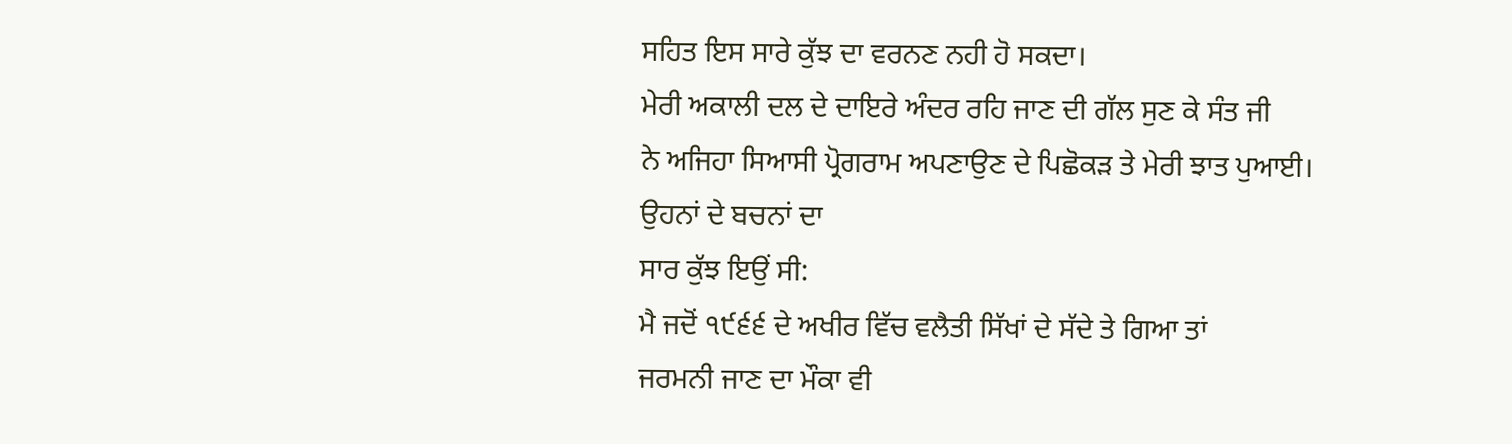ਸਹਿਤ ਇਸ ਸਾਰੇ ਕੁੱਝ ਦਾ ਵਰਨਣ ਨਹੀ ਹੋ ਸਕਦਾ।
ਮੇਰੀ ਅਕਾਲੀ ਦਲ ਦੇ ਦਾਇਰੇ ਅੰਦਰ ਰਹਿ ਜਾਣ ਦੀ ਗੱਲ ਸੁਣ ਕੇ ਸੰਤ ਜੀ
ਨੇ ਅਜਿਹਾ ਸਿਆਸੀ ਪ੍ਰੋਗਰਾਮ ਅਪਣਾਉਣ ਦੇ ਪਿਛੋਕੜ ਤੇ ਮੇਰੀ ਝਾਤ ਪੁਆਈ। ਉਹਨਾਂ ਦੇ ਬਚਨਾਂ ਦਾ
ਸਾਰ ਕੁੱਝ ਇਉਂ ਸੀ:
ਮੈ ਜਦੋਂ ੧੯੬੬ ਦੇ ਅਖੀਰ ਵਿੱਚ ਵਲੈਤੀ ਸਿੱਖਾਂ ਦੇ ਸੱਦੇ ਤੇ ਗਿਆ ਤਾਂ
ਜਰਮਨੀ ਜਾਣ ਦਾ ਮੌਕਾ ਵੀ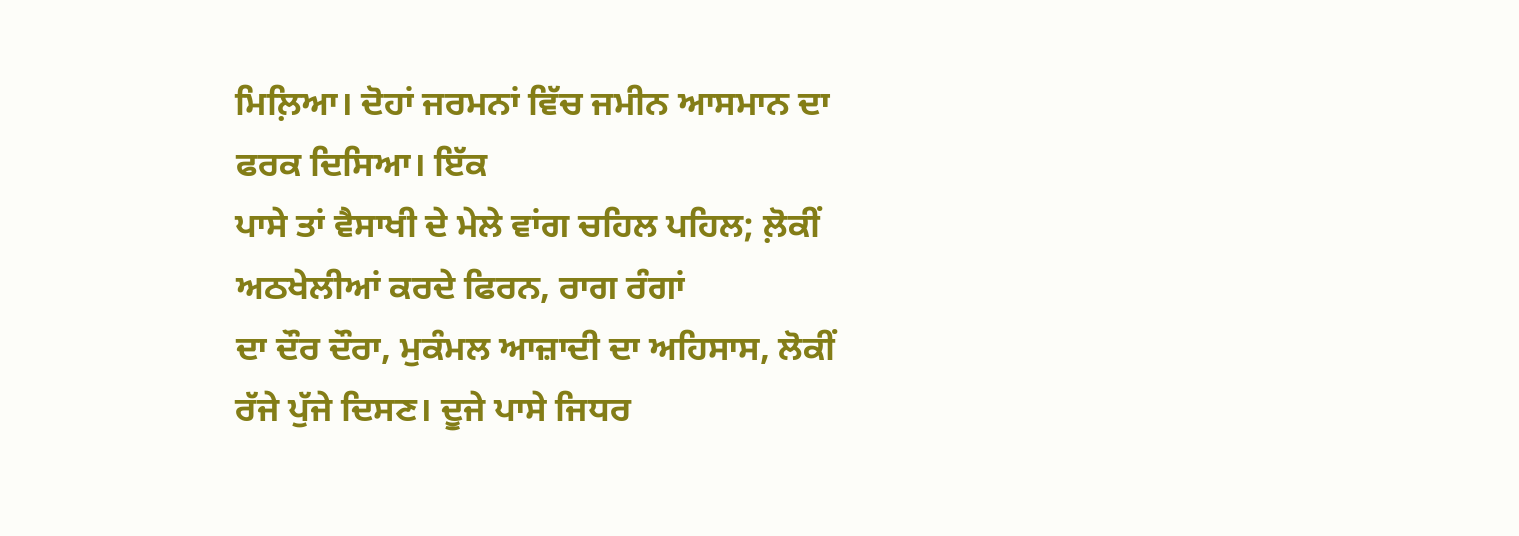ਮਿਲ਼ਿਆ। ਦੋਹਾਂ ਜਰਮਨਾਂ ਵਿੱਚ ਜਮੀਨ ਆਸਮਾਨ ਦਾ ਫਰਕ ਦਿਸਿਆ। ਇੱਕ
ਪਾਸੇ ਤਾਂ ਵੈਸਾਖੀ ਦੇ ਮੇਲੇ ਵਾਂਗ ਚਹਿਲ ਪਹਿਲ; ਲ਼ੋਕੀਂ ਅਠਖੇਲੀਆਂ ਕਰਦੇ ਫਿਰਨ, ਰਾਗ ਰੰਗਾਂ
ਦਾ ਦੌਰ ਦੌਰਾ, ਮੁਕੰਮਲ ਆਜ਼ਾਦੀ ਦਾ ਅਹਿਸਾਸ, ਲੋਕੀਂ ਰੱਜੇ ਪੁੱਜੇ ਦਿਸਣ। ਦੂਜੇ ਪਾਸੇ ਜਿਧਰ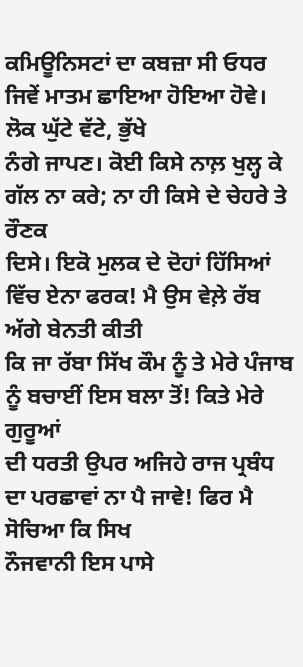ਕਮਿਊਨਿਸਟਾਂ ਦਾ ਕਬਜ਼ਾ ਸੀ ਓਧਰ ਜਿਵੇਂ ਮਾਤਮ ਛਾਇਆ ਹੋਇਆ ਹੋਵੇ। ਲੋਕ ਘੁੱਟੇ ਵੱਟੇ, ਭੁੱਖੇ
ਨੰਗੇ ਜਾਪਣ। ਕੋਈ ਕਿਸੇ ਨਾਲ਼ ਖੁਲ੍ਹ ਕੇ ਗੱਲ ਨਾ ਕਰੇ; ਨਾ ਹੀ ਕਿਸੇ ਦੇ ਚੇਹਰੇ ਤੇ ਰੌਣਕ
ਦਿਸੇ। ਇਕੋ ਮੁਲਕ ਦੇ ਦੋਹਾਂ ਹਿੱਸਿਆਂ ਵਿੱਚ ਏਨਾ ਫਰਕ! ਮੈ ਉਸ ਵੇਲ਼ੇ ਰੱਬ ਅੱਗੇ ਬੇਨਤੀ ਕੀਤੀ
ਕਿ ਜਾ ਰੱਬਾ ਸਿੱਖ ਕੌਮ ਨੂੰ ਤੇ ਮੇਰੇ ਪੰਜਾਬ ਨੂੰ ਬਚਾਈਂ ਇਸ ਬਲਾ ਤੋਂ! ਕਿਤੇ ਮੇਰੇ ਗੁਰੂਆਂ
ਦੀ ਧਰਤੀ ਉਪਰ ਅਜਿਹੇ ਰਾਜ ਪ੍ਰਬੰਧ ਦਾ ਪਰਛਾਵਾਂ ਨਾ ਪੈ ਜਾਵੇ! ਫਿਰ ਮੈ ਸੋਚਿਆ ਕਿ ਸਿਖ
ਨੌਜਵਾਨੀ ਇਸ ਪਾਸੇ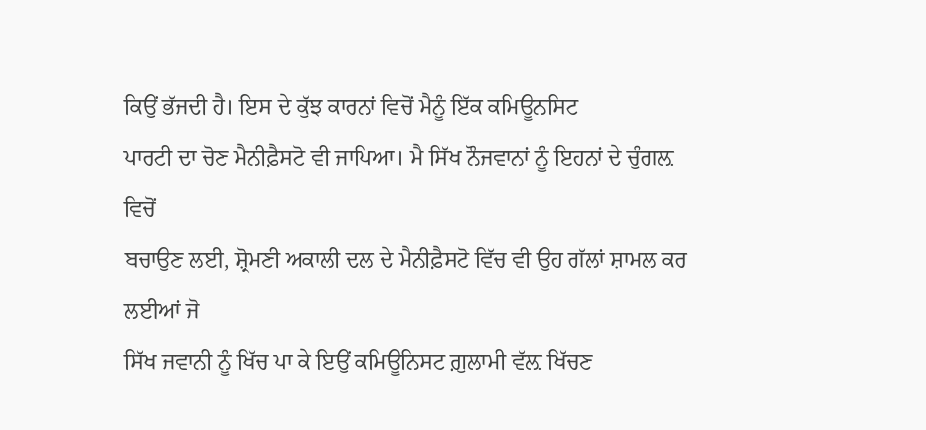ਕਿਉਂ ਭੱਜਦੀ ਹੈ। ਇਸ ਦੇ ਕੁੱਝ ਕਾਰਨਾਂ ਵਿਚੋਂ ਮੈਨੂੰ ਇੱਕ ਕਮਿਊਨਸਿਟ
ਪਾਰਟੀ ਦਾ ਚੋਣ ਮੈਨੀਫ਼ੈਸਟੋ ਵੀ ਜਾਪਿਆ। ਮੈ ਸਿੱਖ ਨੌਜਵਾਨਾਂ ਨੂੰ ਇਹਨਾਂ ਦੇ ਚੁੰਗਲ਼ ਵਿਚੋਂ
ਬਚਾਉਣ ਲਈ, ਸ਼੍ਰੋਮਣੀ ਅਕਾਲੀ ਦਲ ਦੇ ਮੈਨੀਫ਼ੈਸਟੋ ਵਿੱਚ ਵੀ ਉਹ ਗੱਲਾਂ ਸ਼ਾਮਲ ਕਰ ਲਈਆਂ ਜੋ
ਸਿੱਖ ਜਵਾਨੀ ਨੂੰ ਖਿੱਚ ਪਾ ਕੇ ਇਉਂ ਕਮਿਊਨਿਸਟ ਗ਼ੁਲਾਮੀ ਵੱਲ਼ ਖਿੱਚਣ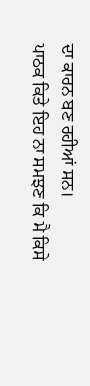ਦਾ ਕਾਰਨ ਬਣ ਰਹੀਆਂ ਸਨ।
ਪਾਠਕ ਕਿਤੇ ਇਹ ਨਾ ਸਮਝਣ ਕਿ ਮੈ ਕਿਸੇ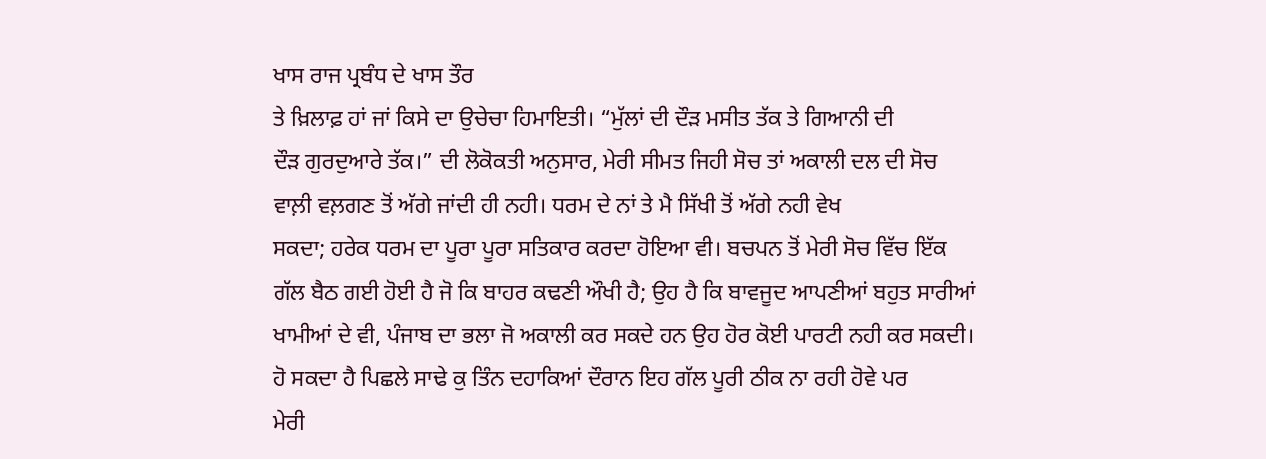ਖਾਸ ਰਾਜ ਪ੍ਰਬੰਧ ਦੇ ਖਾਸ ਤੌਰ
ਤੇ ਖ਼ਿਲਾਫ਼ ਹਾਂ ਜਾਂ ਕਿਸੇ ਦਾ ਉਚੇਚਾ ਹਿਮਾਇਤੀ। “ਮੁੱਲਾਂ ਦੀ ਦੌੜ ਮਸੀਤ ਤੱਕ ਤੇ ਗਿਆਨੀ ਦੀ
ਦੌੜ ਗੁਰਦੁਆਰੇ ਤੱਕ।” ਦੀ ਲੋਕੋਕਤੀ ਅਨੁਸਾਰ, ਮੇਰੀ ਸੀਮਤ ਜਿਹੀ ਸੋਚ ਤਾਂ ਅਕਾਲੀ ਦਲ ਦੀ ਸੋਚ
ਵਾਲ਼ੀ ਵਲ਼ਗਣ ਤੋਂ ਅੱਗੇ ਜਾਂਦੀ ਹੀ ਨਹੀ। ਧਰਮ ਦੇ ਨਾਂ ਤੇ ਮੈ ਸਿੱਖੀ ਤੋਂ ਅੱਗੇ ਨਹੀ ਵੇਖ
ਸਕਦਾ; ਹਰੇਕ ਧਰਮ ਦਾ ਪੂਰਾ ਪੂਰਾ ਸਤਿਕਾਰ ਕਰਦਾ ਹੋਇਆ ਵੀ। ਬਚਪਨ ਤੋਂ ਮੇਰੀ ਸੋਚ ਵਿੱਚ ਇੱਕ
ਗੱਲ ਬੈਠ ਗਈ ਹੋਈ ਹੈ ਜੋ ਕਿ ਬਾਹਰ ਕਢਣੀ ਔਖੀ ਹੈ; ਉਹ ਹੈ ਕਿ ਬਾਵਜੂਦ ਆਪਣੀਆਂ ਬਹੁਤ ਸਾਰੀਆਂ
ਖਾਮੀਆਂ ਦੇ ਵੀ, ਪੰਜਾਬ ਦਾ ਭਲਾ ਜੋ ਅਕਾਲੀ ਕਰ ਸਕਦੇ ਹਨ ਉਹ ਹੋਰ ਕੋਈ ਪਾਰਟੀ ਨਹੀ ਕਰ ਸਕਦੀ।
ਹੋ ਸਕਦਾ ਹੈ ਪਿਛਲੇ ਸਾਢੇ ਕੁ ਤਿੰਨ ਦਹਾਕਿਆਂ ਦੌਰਾਨ ਇਹ ਗੱਲ ਪੂਰੀ ਠੀਕ ਨਾ ਰਹੀ ਹੋਵੇ ਪਰ
ਮੇਰੀ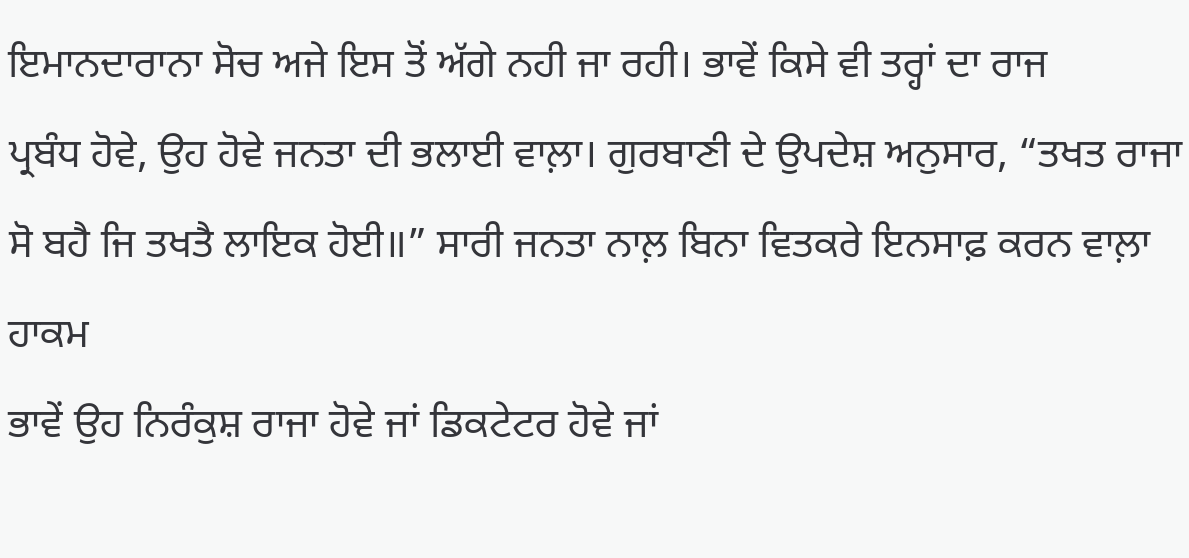ਇਮਾਨਦਾਰਾਨਾ ਸੋਚ ਅਜੇ ਇਸ ਤੋਂ ਅੱਗੇ ਨਹੀ ਜਾ ਰਹੀ। ਭਾਵੇਂ ਕਿਸੇ ਵੀ ਤਰ੍ਹਾਂ ਦਾ ਰਾਜ
ਪ੍ਰਬੰਧ ਹੋਵੇ, ਉਹ ਹੋਵੇ ਜਨਤਾ ਦੀ ਭਲਾਈ ਵਾਲ਼ਾ। ਗੁਰਬਾਣੀ ਦੇ ਉਪਦੇਸ਼ ਅਨੁਸਾਰ, “ਤਖਤ ਰਾਜਾ
ਸੋ ਬਹੈ ਜਿ ਤਖਤੈ ਲਾਇਕ ਹੋਈ॥” ਸਾਰੀ ਜਨਤਾ ਨਾਲ਼ ਬਿਨਾ ਵਿਤਕਰੇ ਇਨਸਾਫ਼ ਕਰਨ ਵਾਲ਼ਾ ਹਾਕਮ
ਭਾਵੇਂ ਉਹ ਨਿਰੰਕੁਸ਼ ਰਾਜਾ ਹੋਵੇ ਜਾਂ ਡਿਕਟੇਟਰ ਹੋਵੇ ਜਾਂ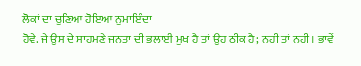ਲੋਕਾਂ ਦਾ ਚੁਣਿਆ ਹੋਇਆ ਨੁਮਾਇੰਦਾ
ਹੋਵੇ. ਜੇ ਉਸ ਦੇ ਸਾਹਮਣੇ ਜਨਤਾ ਦੀ ਭਲਾਈ ਮੁਖ ਹੈ ਤਾਂ ਉਹ ਠੀਕ ਹੈ; ਨਹੀ ਤਾਂ ਨਹੀ। ਭਾਵੇਂ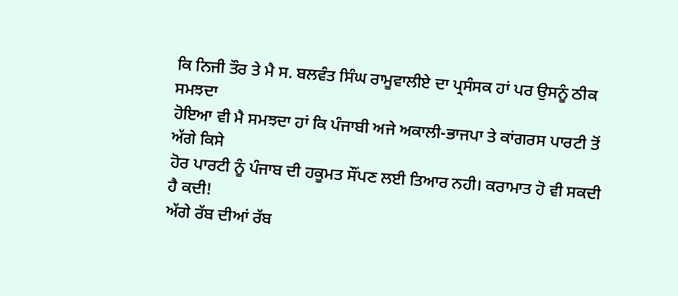ਕਿ ਨਿਜੀ ਤੌਰ ਤੇ ਮੈ ਸ. ਬਲਵੰਤ ਸਿੰਘ ਰਾਮੂਵਾਲੀਏ ਦਾ ਪ੍ਰਸੰਸਕ ਹਾਂ ਪਰ ਉਸਨੂੰ ਠੀਕ ਸਮਝਦਾ
ਹੋਇਆ ਵੀ ਮੈ ਸਮਝਦਾ ਹਾਂ ਕਿ ਪੰਜਾਬੀ ਅਜੇ ਅਕਾਲੀ-ਭਾਜਪਾ ਤੇ ਕਾਂਗਰਸ ਪਾਰਟੀ ਤੋਂ ਅੱਗੇ ਕਿਸੇ
ਹੋਰ ਪਾਰਟੀ ਨੂੰ ਪੰਜਾਬ ਦੀ ਹਕੂਮਤ ਸੌਂਪਣ ਲਈ ਤਿਆਰ ਨਹੀ। ਕਰਾਮਾਤ ਹੋ ਵੀ ਸਕਦੀ ਹੈ ਕਦੀ!
ਅੱਗੇ ਰੱਬ ਦੀਆਂ ਰੱਬ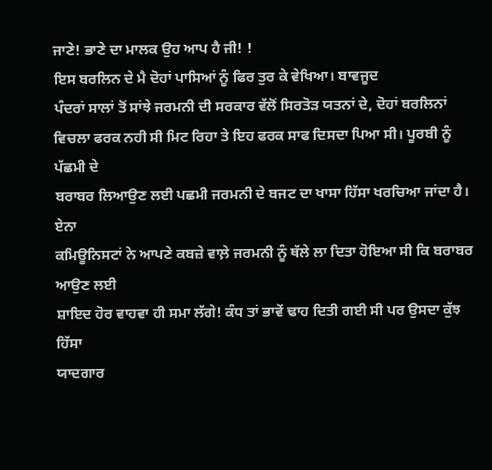ਜਾਣੇ! ਭਾਣੇ ਦਾ ਮਾਲਕ ਉਹ ਆਪ ਹੈ ਜੀ! !
ਇਸ ਬਰਲਿਨ ਦੇ ਮੈ ਦੋਹਾਂ ਪਾਸਿਆਂ ਨੂੰ ਫਿਰ ਤੁਰ ਕੇ ਵੇਖਿਆ। ਬਾਵਜੂਦ
ਪੰਦਰਾਂ ਸਾਲਾਂ ਤੋਂ ਸਾਂਝੇ ਜਰਮਨੀ ਦੀ ਸਰਕਾਰ ਵੱਲੋਂ ਸਿਰਤੋੜ ਯਤਨਾਂ ਦੇ, ਦੋਹਾਂ ਬਰਲਿਨਾਂ
ਵਿਚਲਾ ਫਰਕ ਨਹੀ ਸੀ ਮਿਟ ਰਿਹਾ ਤੇ ਇਹ ਫਰਕ ਸਾਫ ਦਿਸਦਾ ਪਿਆ ਸੀ। ਪੂਰਬੀ ਨੂੰ ਪੱਛਮੀ ਦੇ
ਬਰਾਬਰ ਲਿਆਉਣ ਲਈ ਪਛਮੀ ਜਰਮਨੀ ਦੇ ਬਜਟ ਦਾ ਖਾਸਾ ਹਿੱਸਾ ਖਰਚਿਆ ਜਾਂਦਾ ਹੈ। ਏਨਾ
ਕਮਿਊਨਿਸਟਾਂ ਨੇ ਆਪਣੇ ਕਬਜ਼ੇ ਵਾਲ਼ੇ ਜਰਮਨੀ ਨੂੰ ਥੱਲੇ ਲਾ ਦਿਤਾ ਹੋਇਆ ਸੀ ਕਿ ਬਰਾਬਰ ਆਉਣ ਲਈ
ਸ਼ਾਇਦ ਹੋਰ ਵਾਹਵਾ ਹੀ ਸਮਾ ਲੱਗੇ! ਕੰਧ ਤਾਂ ਭਾਵੇਂ ਢਾਹ ਦਿਤੀ ਗਈ ਸੀ ਪਰ ਉਸਦਾ ਕੁੱਝ ਹਿੱਸਾ
ਯਾਦਗਾਰ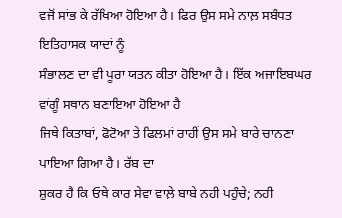ਵਜੋਂ ਸਾਂਭ ਕੇ ਰੱਖਿਆ ਹੋਇਆ ਹੈ। ਫਿਰ ਉਸ ਸਮੇ ਨਾਲ਼ ਸਬੰਧਤ ਇਤਿਹਾਸਕ ਯਾਦਾਂ ਨੂੰ
ਸੰਭਾਲਣ ਦਾ ਵੀ ਪੂਰਾ ਯਤਨ ਕੀਤਾ ਹੋਇਆ ਹੈ। ਇੱਕ ਅਜਾਇਬਘਰ ਵਾਂਗੂੰ ਸਥਾਨ ਬਣਾਇਆ ਹੋਇਆ ਹੈ
ਜਿਥੇ ਕਿਤਾਬਾਂ, ਫੋਟੋਆ ਤੇ ਫਿਲਮਾਂ ਰਾਹੀਂ ਉਸ ਸਮੇ ਬਾਰੇ ਚਾਨਣਾ ਪਾਇਆ ਗਿਆ ਹੈ। ਰੱਬ ਦਾ
ਸ਼ੁਕਰ ਹੈ ਕਿ ਓਥੇ ਕਾਰ ਸੇਵਾ ਵਾਲ਼ੇ ਬਾਬੇ ਨਹੀ ਪਹੁੰਚੇ; ਨਹੀ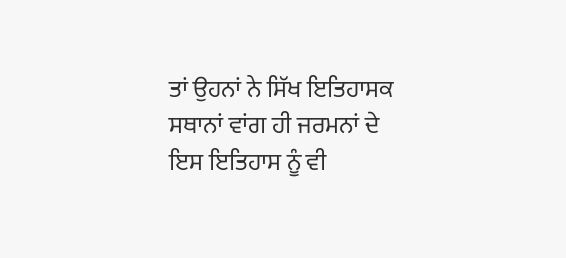ਤਾਂ ਉਹਨਾਂ ਨੇ ਸਿੱਖ ਇਤਿਹਾਸਕ
ਸਥਾਨਾਂ ਵਾਂਗ ਹੀ ਜਰਮਨਾਂ ਦੇ ਇਸ ਇਤਿਹਾਸ ਨੂੰ ਵੀ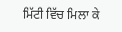ਮਿੱਟੀ ਵਿੱਚ ਮਿਲਾ ਕੇ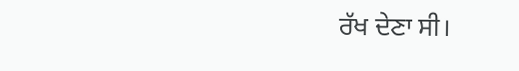ਰੱਖ ਦੇਣਾ ਸੀ।